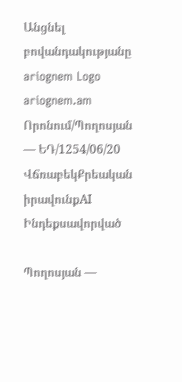Անցնել բովանդակությանը
ariognem Logo
ariognem.am
Որոնում/Պողոսյան — ԵԴ/1254/06/20
ՎճռաբեկՔրեական իրավունքAI Ինդեքսավորված

Պողոսյան —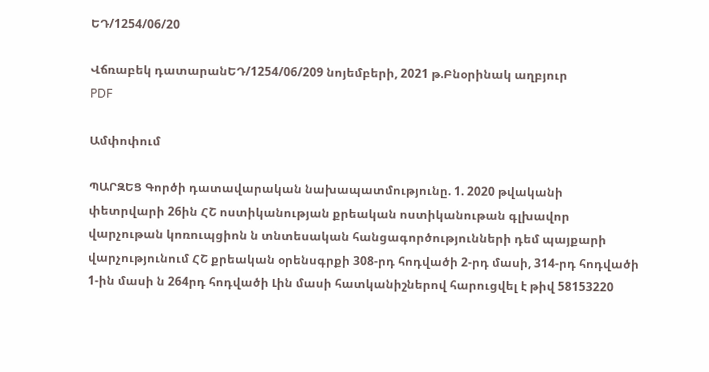ԵԴ/1254/06/20

Վճռաբեկ դատարանԵԴ/1254/06/209 նոյեմբերի, 2021 թ.Բնօրինակ աղբյուր
PDF

Ամփոփում

ՊԱՐԶԵՑ Գործի դատավարական նախապատմությունը. 1. 2020 թվականի փետրվարի 26ին ՀՇ ոստիկանության քրեական ոստիկանութան գլխավոր վարչութան կոռուպցիոն ն տնտեսական հանցագործությունների դեմ պայքարի վարչությունում ՀՇ քրեական օրենսգրքի 308-րդ հոդվածի 2-րդ մասի, 314-րդ հոդվածի 1-ին մասի ն 264րդ հոդվածի Լին մասի հատկանիշներով հարուցվել է թիվ 58153220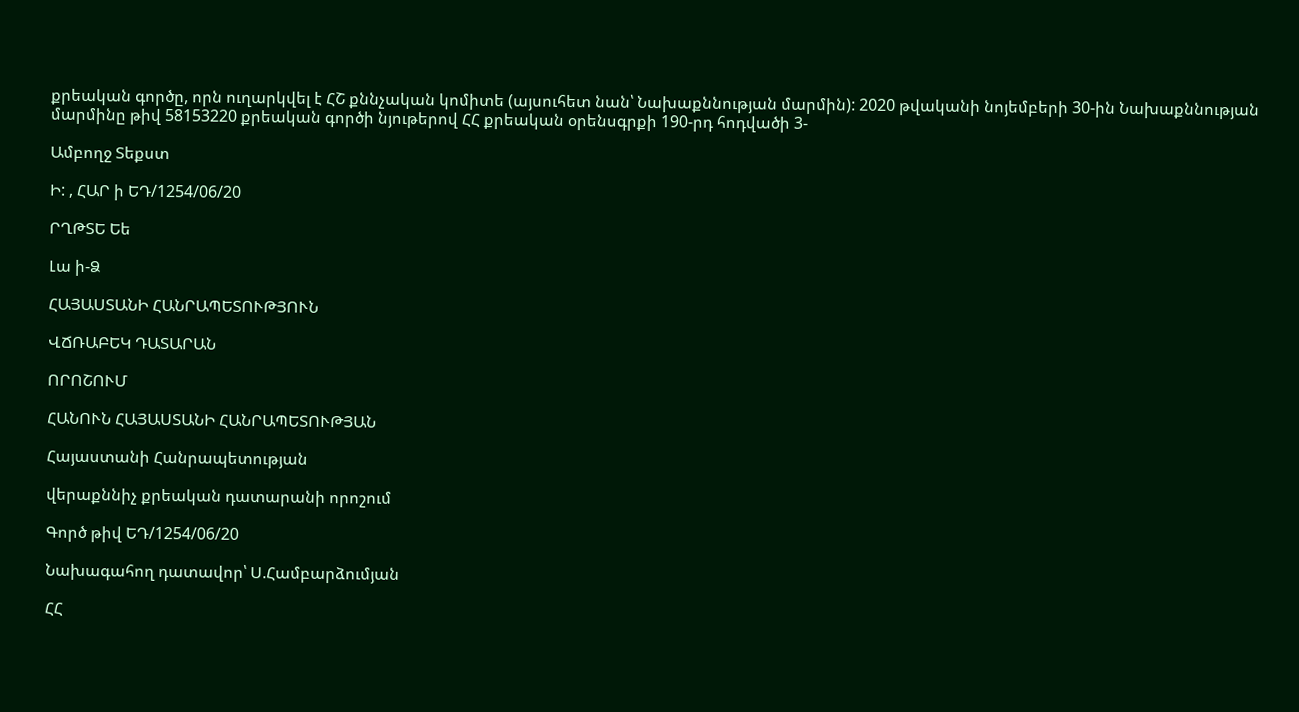քրեական գործը, որն ուղարկվել է ՀՇ քննչական կոմիտե (այսուհետ նան՝ Նախաքննության մարմին): 2020 թվականի նոյեմբերի 30-ին Նախաքննության մարմինը թիվ 58153220 քրեական գործի նյութերով ՀՀ քրեական օրենսգրքի 190-րդ հոդվածի 3-

Ամբողջ Տեքստ

Ի: , ՀԱՐ ի ԵԴ/1254/06/20

ՐՂԹՏԵ Եե

Լա ի-Ձ

ՀԱՅԱՍՏԱՆԻ ՀԱՆՐԱՊԵՏՈՒԹՅՈՒՆ

ՎՃՌԱԲԵԿ ԴԱՏԱՐԱՆ

ՈՐՈՇՈՒՄ

ՀԱՆՈՒՆ ՀԱՅԱՍՏԱՆԻ ՀԱՆՐԱՊԵՏՈՒԹՅԱՆ

Հայաստանի Հանրապետության

վերաքննիչ քրեական դատարանի որոշում

Գործ թիվ ԵԴ/1254/06/20

Նախագահող դատավոր՝ Ս.Համբարձումյան

ՀՀ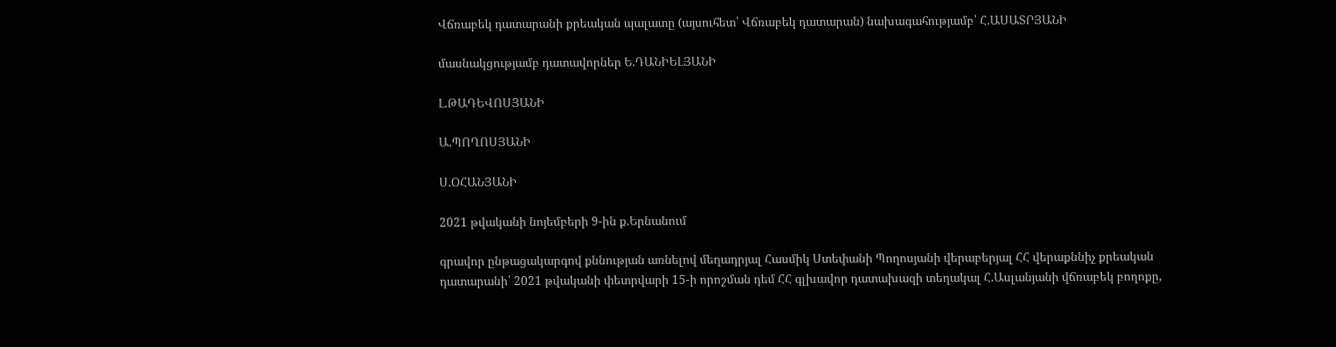Վճռաբեկ դատարանի քրեական պալատը (այսուհետ՝ Վճռաբեկ դատարան) նախագահությամբ՝ Հ.ԱՍԱՏՐՅԱՆԻ

մասնակցությամբ դատավորներ Ե.ԴԱՆԻԵԼՅԱՆԻ

Լ.ԹԱԴԵՎՈՍՅԱՆԻ

Ա.ՊՈՂՈՍՅԱՆԻ

Ս.ՕՀԱՆՅԱՆԻ

2021 թվականի նոյեմբերի 9-ին ք.Երնանում

գրավոր ընթացակարգով քննության առնելով մեղադրյալ Հասմիկ Ստեփանի Պողոսյանի վերաբերյալ ՀՀ վերաքննիչ քրեական դատարանի՝ 2021 թվականի փետրվարի 15-ի որոշման դեմ ՀՀ գլխավոր դատախազի տեղակալ Հ.Ասլանյանի վճռաբեկ բողոքը,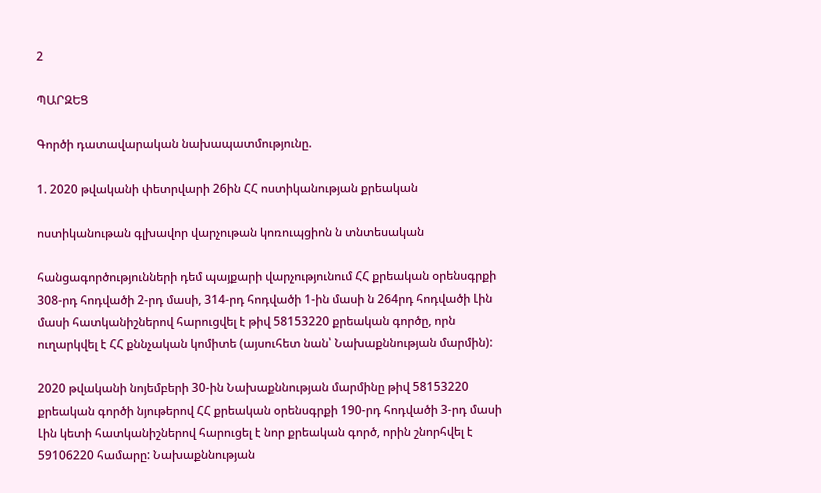2

ՊԱՐԶԵՑ

Գործի դատավարական նախապատմությունը.

1. 2020 թվականի փետրվարի 26ին ՀՀ ոստիկանության քրեական

ոստիկանութան գլխավոր վարչութան կոռուպցիոն ն տնտեսական

հանցագործությունների դեմ պայքարի վարչությունում ՀՀ քրեական օրենսգրքի 308-րդ հոդվածի 2-րդ մասի, 314-րդ հոդվածի 1-ին մասի ն 264րդ հոդվածի Լին մասի հատկանիշներով հարուցվել է թիվ 58153220 քրեական գործը, որն ուղարկվել է ՀՀ քննչական կոմիտե (այսուհետ նան՝ Նախաքննության մարմին):

2020 թվականի նոյեմբերի 30-ին Նախաքննության մարմինը թիվ 58153220 քրեական գործի նյութերով ՀՀ քրեական օրենսգրքի 190-րդ հոդվածի 3-րդ մասի Լին կետի հատկանիշներով հարուցել է նոր քրեական գործ, որին շնորհվել է 59106220 համարը: Նախաքննության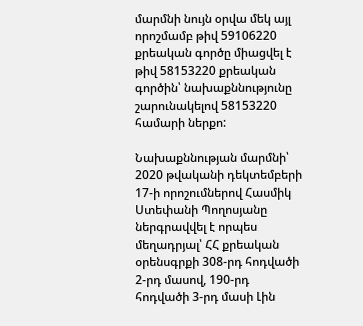մարմնի նույն օրվա մեկ այլ որոշմամբ թիվ 59106220 քրեական գործը միացվել է թիվ 58153220 քրեական գործին՝ նախաքննությունը շարունակելով 58153220 համարի ներքո:

Նախաքննության մարմնի՝ 2020 թվականի դեկտեմբերի 17-ի որոշումներով Հասմիկ Ստեփանի Պողոսյանը ներգրավվել է որպես մեղադրյալ՝ ՀՀ քրեական օրենսգրքի 308-րդ հոդվածի 2-րդ մասով, 190-րդ հոդվածի 3-րդ մասի Լին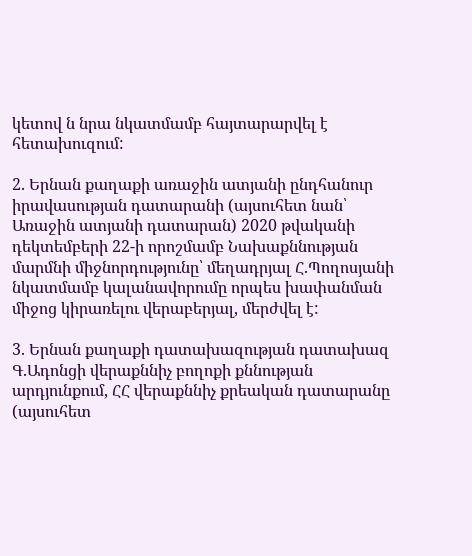կետով ն նրա նկատմամբ հայտարարվել է հետախուզում:

2. Երնան քաղաքի առաջին ատյանի ընդհանուր իրավասության դատարանի (այսուհետ նան՝ Առաջին ատյանի դատարան) 2020 թվականի դեկտեմբերի 22-ի որոշմամբ Նախաքննության մարմնի միջնորդությունը՝ մեղադրյալ Հ.Պողոսյանի նկատմամբ կալանավորումը որպես խափանման միջոց կիրառելու վերաբերյալ, մերժվել է:

3. Երնան քաղաքի դատախազության դատախազ Գ.Ադոնցի վերաքննիչ բողոքի քննության արդյունքում, ՀՀ վերաքննիչ քրեական դատարանը (այսուհետ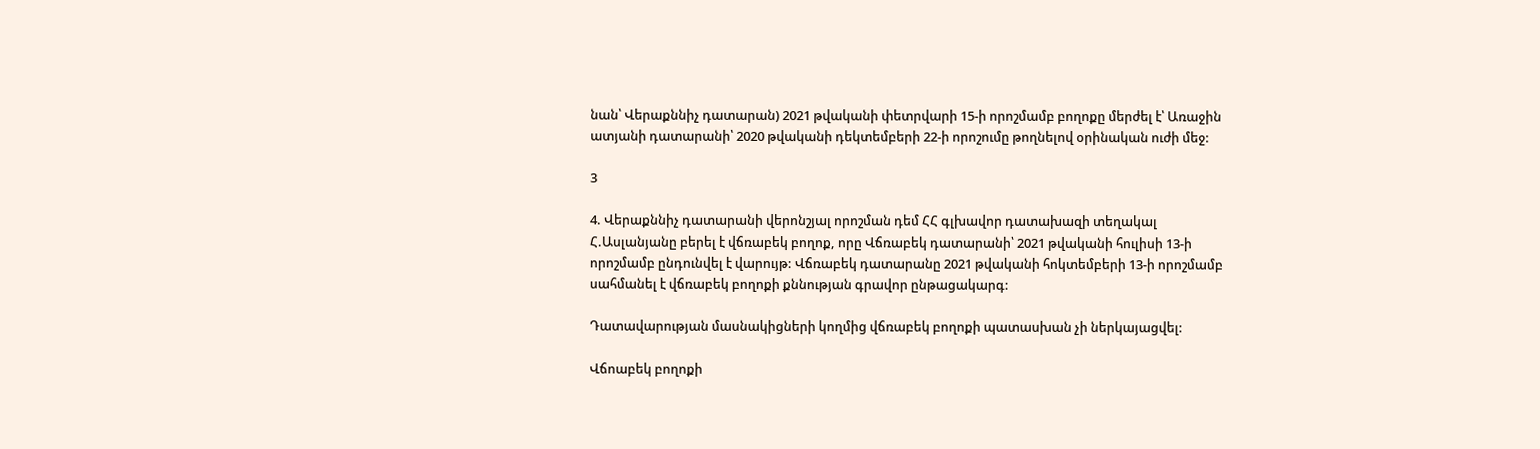նան՝ Վերաքննիչ դատարան) 2021 թվականի փետրվարի 15-ի որոշմամբ բողոքը մերժել է՝ Առաջին ատյանի դատարանի՝ 2020 թվականի դեկտեմբերի 22-ի որոշումը թողնելով օրինական ուժի մեջ:

3

4. Վերաքննիչ դատարանի վերոնշյալ որոշման դեմ ՀՀ գլխավոր դատախազի տեղակալ Հ.Ասլանյանը բերել է վճռաբեկ բողոք, որը Վճռաբեկ դատարանի՝ 2021 թվականի հուլիսի 13-ի որոշմամբ ընդունվել է վարույթ: Վճռաբեկ դատարանը 2021 թվականի հոկտեմբերի 13-ի որոշմամբ սահմանել է վճռաբեկ բողոքի քննության գրավոր ընթացակարգ:

Դատավարության մասնակիցների կողմից վճռաբեկ բողոքի պատասխան չի ներկայացվել:

Վճոաբեկ բողոքի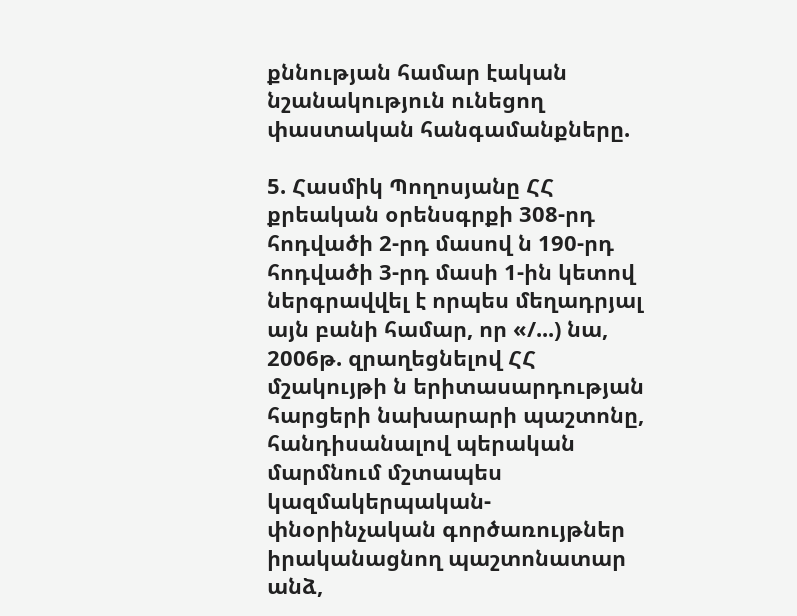քննության համար էական նշանակություն ունեցող փաստական հանգամանքները.

5. Հասմիկ Պողոսյանը ՀՀ քրեական օրենսգրքի 308-րդ հոդվածի 2-րդ մասով ն 190-րդ հոդվածի 3-րդ մասի 1-ին կետով ներգրավվել է որպես մեղադրյալ այն բանի համար, որ «/...) նա, 2006թ. զրաղեցնելով ՀՀ մշակույթի ն երիտասարդության հարցերի նախարարի պաշտոնը, հանդիսանալով պերական մարմնում մշտապես կազմակերպական-փնօրինչական գործառույթներ իրականացնող պաշտոնատար անձ,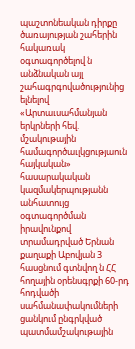պաշտոնեական դիրքը ծառայության շահերին հակառակ օգտագործելով ն անձնական այլ շահագրգովածությունից ելնելով «Արտաւսահմանյան երկրների հեվ. մշակութային համագործաւլկցությաուն հայկական» հասարակական կազմակերպությանն անհատույց օգտագործման իրավունքով տրամադրված Երնան քաղաքի Աբովյան 3 հասցնում գտնվող ն ՀՀ հողային օրենսգրքի 60-րդ հոդվածի սահմանափակումների ցանկում ընգրկված պատմամշակութային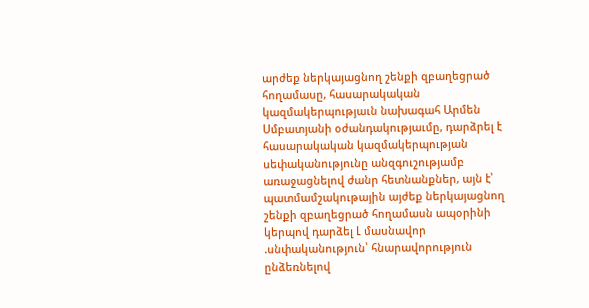արժեք ներկայացնող շենքի զբաղեցրած հողամասը, հասարակական կազմակերպությաւն նախագահ Արմեն Սմբատյանի օժանդակությաւմը, դարձրել է հասարակական կազմակերպության սեփականությունը անզգուշությամբ առաջացնելով ժանր հետնանքներ, այն է՝ պատմամշակութային այժեք ներկայացնող շենքի զբաղեցրած հողամասն ապօրինի կերպով դարձել Լ մասնավոր .սնփականություն՝ հնարավորություն ընձեռնելով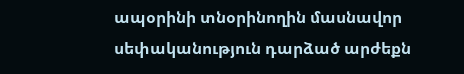ապօրինի տնօրինողին մասնավոր սեփականություն դարձած արժեքն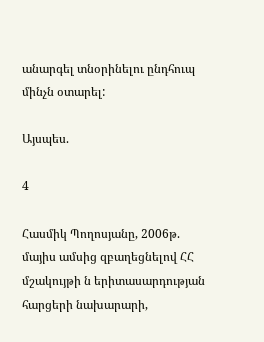անարգել տնօրինելու ընդհուպ մինչն օտարել:

Այսպես.

4

Հասմիկ Պողոսյանը, 2006թ. մայիս ամսից զբաղեցնելով ՀՀ մշակույթի ն երիտասարդության հարցերի նախարարի,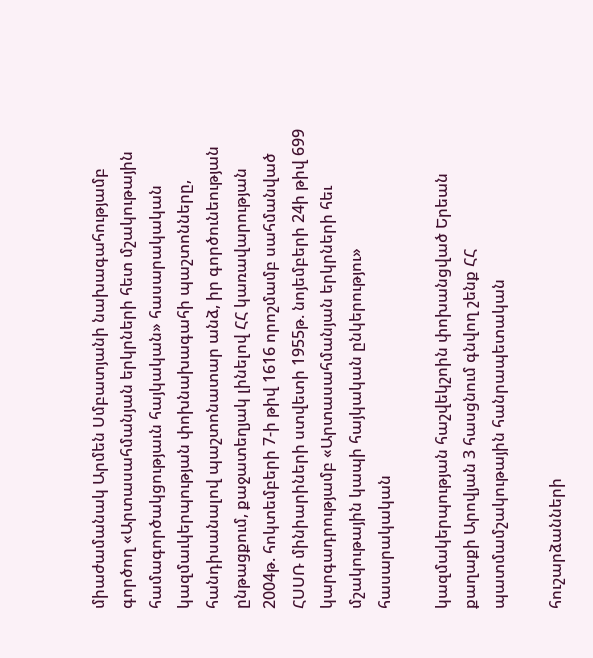միաժամանակ Արմեն Սմբատյանի նախագահությամբ գործող «Արտասահմանյան երկրների հետ մշակութային համագործակցությաւն հայկական» հասարակական կազմաւկերպության փոխնախագահի պաշտոնները, հանդիսանալով պաշտոնատար անձ, իր գործունեության ընթացքում, քաջատեղյակ լինելով ՀՀ կառավարության 2004թ. հոկտեմբերի 7-ի թիվ 1616 որոշմամբ սահմանված ՀՍՍՌ մինիարիների ստվետի 1955թ. նոյեմբերի 24ի թիվ 699 կարգադրությամբ «Արտասահմանյան երկրների հեւ մշակութային կապի հայկական ընկերությու» հասարակական

կազմակերպության հաշվեկշոին փոխանցված Երեան քաղաքի Արովյան 3 հասցնում գնվող շենք ՀՀ պատմամշակութային հանրապետական

հուշարձանների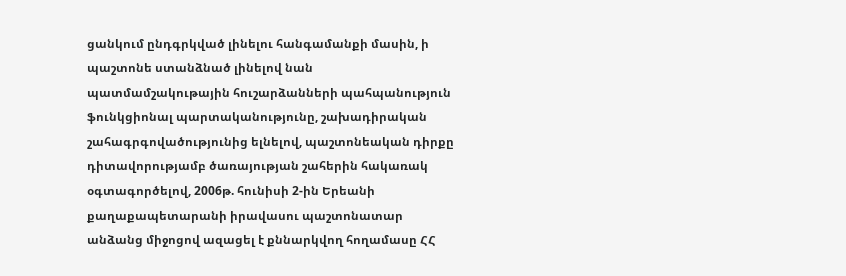ցանկում ընդգրկված լինելու հանգամանքի մասին, ի պաշտոնե ստանձնած լինելով նան պատմամշակութային հուշարձանների պահպանություն ֆունկցիոնալ պարտականությունը, շախադիրական շահագրգովածությունից ելնելով, պաշտոնեական դիրքը դիտավորությամբ ծառայության շահերին հակառակ օգտագործելով, 2006թ. հունիսի 2-ին Երեանի քաղաքապետարանի իրավասու պաշտոնատար անձանց միջոցով ազացել է քննարկվող հողամասը ՀՀ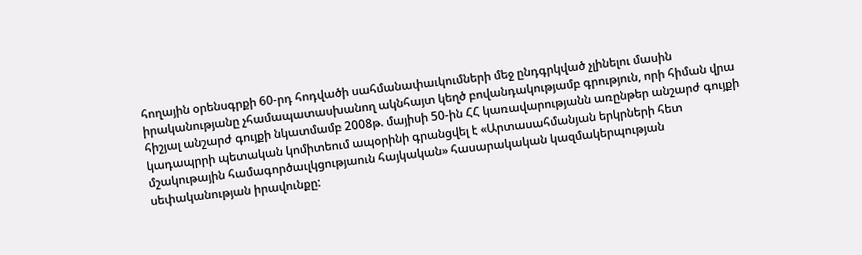հողային օրենսգրքի 60-րդ հոդվածի սահմանափաւկումների մեջ ընդգրկված չլինելու մասին իրականությանը չհամապատասխանող ակնհայտ կեղծ բովանդակությամբ գրություն, որի հիման վրա հիշյալ անշարժ գույքի նկատմամբ 2008թ. մայիսի 50-ին ՀՀ կառավարությանն առընթեր անշարժ գույքի կադապրրի պետական կոմիտեում ապօրինի գրանցվել է «Արտասահմանյան երկրների հետ մշակութային համագործաւլկցությաուն հայկական» հասարակական կազմակերպության սեփականության իրավունքը: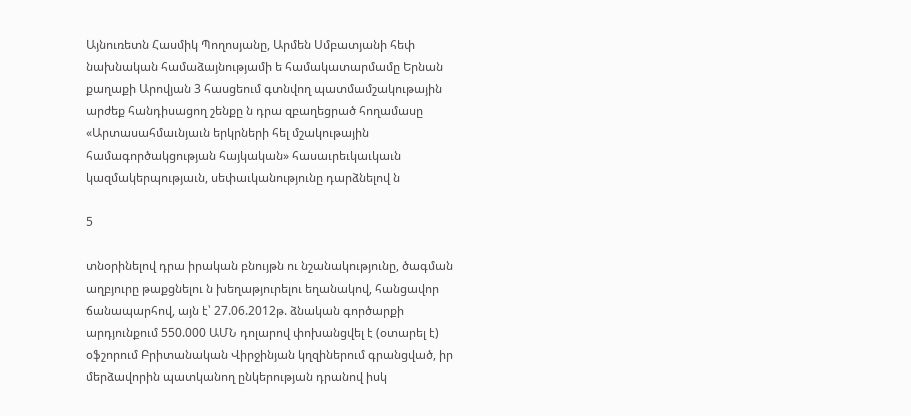Այնուռետն Հասմիկ Պողոսյանը, Արմեն Սմբատյանի հեփ նախնական համաձայնությամի ե համակատարմամը Երնան քաղաքի Արովյան 3 հասցեում գտնվող պատմամշակութային արժեք հանդիսացող շենքը ն դրա զբաղեցրած հողամասը «Արտասահմաւնյաւն երկրների հել մշակութային համագործակցության հայկական» հասաւրեւկաւկաւն կազմակերպությաւն, սեփաւկանությունը դարձնելով ն

5

տնօրինելով դրա իրական բնույթն ու նշանակությունը, ծագման աղբյուրը թաքցնելու ն խեղաթյուրելու եղանակով, հանցավոր ճանապարհով, այն է՝ 27.06.2012թ. ձնական գործարքի արդյունքում 550.000 ԱՄՆ դոլարով փոխանցվել է (օտարել է) օֆշորում Բրիտանական Վիրջինյան կղզիներում գրանցված, իր մերձավորին պատկանող ընկերության դրանով իսկ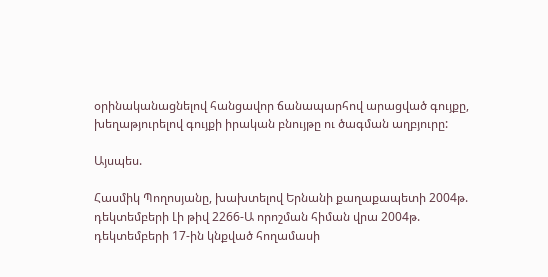օրինականացնելով հանցավոր ճանապարհով արացված գույքը, խեղաթյուրելով գույքի իրական բնույթը ու ծագման աղբյուրը:

Այսպես.

Հասմիկ Պողոսյանը, խախտելով Երնանի քաղաքապետի 2004թ. դեկտեմբերի Լի թիվ 2266-Ա որոշման հիման վրա 2004թ. դեկտեմբերի 17-ին կնքված հողամասի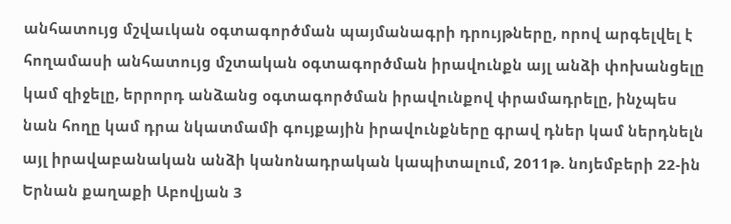անհատույց մշվաւկան օգտագործման պայմանագրի դրույթները, որով արգելվել է հողամասի անհատույց մշտական օգտագործման իրավունքն այլ անձի փոխանցելը կամ զիջելը, երրորդ անձանց օգտագործման իրավունքով փրամադրելը, ինչպես նան հողը կամ դրա նկատմամի գույքային իրավունքները գրավ դներ կամ ներդնելն այլ իրավաբանական անձի կանոնադրական կապիտալում, 2011թ. նոյեմբերի 22-ին Երնան քաղաքի Աբովյան 3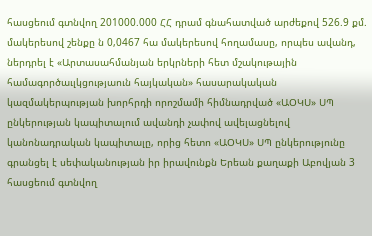հասցեում գտնվող 201000.000 ՀՀ դրամ գնահատված արժեքով 526.9 քմ. մակերեսով շենքը ն 0,0467 հա մակերեսով հողամասը, որպես ավանդ, ներդրել է «Արտասահմանյան երկրների հետ մշակութային համագործաւլկցությաուն հայկական» հասարակական կազմակերպության խորհրդի որոշմամի հիմնադրված «ԱՕԿՍ» ՍՊ ընկերության կապիտալում ավանդի չափով ավելացնելով կանոնադրական կապիտալը, որից հետո «ԱՕԿՍ» ՍՊ ընկերությունը գրանցել է սեփականության իր իրավունքն Երեան քաղաքի Աբովյան 3 հասցեում գտնվող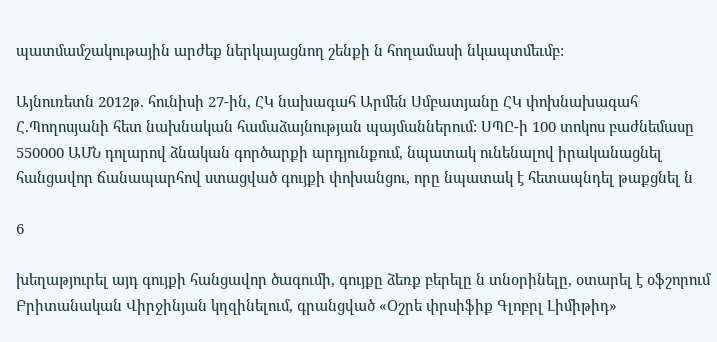պատմամշակութային արժեք ներկայացնող շենքի ն հողամասի նկապտմեւմբ:

Այնուռետն 2012թ. հունիսի 27-ին, ՀԿ նախագահ Արմեն Սմբատյանը ՀԿ փոխնախագահ Հ.Պողոսյանի հետ նախնական համաձայնության պայմաններում: ՍՊԸ-ի 100 տոկոս բաժնեմասը 550000 ԱՄՆ դոլարով ձնական գործարքի արդյունքում, նպատակ ունենալով իրականացնել հանցավոր ճանապարհով ստացված գույքի փոխանցու, որը նպատակ է հետապնդել թաքցնել ն

6

խեղաթյուրել այդ գույքի հանցավոր ծագումի, գույքը ձեռք բերելը ն տնօրինելը, օտարել է օֆշորում Բրիտանական Վիրջինյան կղզինելում, գրանցված «Օշրե փրսիֆիք Գլոբրլ Լիմիթիդ»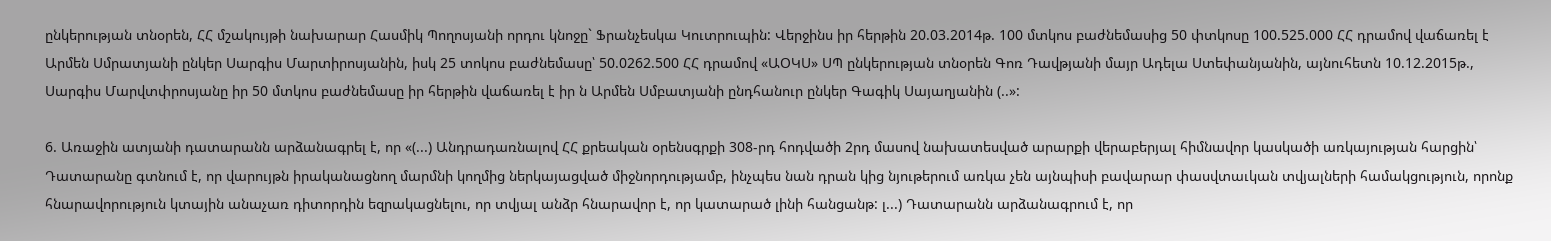ընկերության տնօրեն, ՀՀ մշակույթի նախարար Հասմիկ Պողոսյանի որդու կնոջը` Ֆրանչեսկա Կուտրուպին: Վերջինս իր հերթին 20.03.2014թ. 100 մտկոս բաժնեմասից 50 փտկոսը 100.525.000 ՀՀ դրամով վաճառել է Արմեն Սմրատյանի ընկեր Սարգիս Մարտիրոսյանին, իսկ 25 տոկոս բաժնեմասը՝ 50.0262.500 ՀՀ դրամով «ԱՕԿՍ» ՍՊ ընկերության տնօրեն Գոռ Դավթյանի մայր Ադելա Ստեփանյանին, այնուհետն 10.12.2015թ., Սարգիս Մարվտփրոսյանը իր 50 մտկոս բաժնեմասը իր հերթին վաճառել է իր ն Արմեն Սմբատյանի ընդհանուր ընկեր Գագիկ Սայաղյանին (..»:

6. Առաջին ատյանի դատարանն արձանագրել է, որ «(...) Անդրադառնալով ՀՀ քրեական օրենսգրքի 308-րդ հոդվածի 2րդ մասով նախատեսված արարքի վերաբերյալ հիմնավոր կասկածի առկայության հարցին՝ Դատարանը գտնում է, որ վարույթն իրականացնող մարմնի կողմից ներկայացված միջնորդությամբ, ինչպես նան դրան կից նյութերում առկա չեն այնպիսի բավարար փասվտաւկան տվյալների համակցություն, որոնք հնարավորություն կտային անաչառ դիտորդին եզրակացնելու, որ տվյալ անձր հնարավոր է, որ կատարած լինի հանցանթ: լ...) Դատարանն արձանագրում է, որ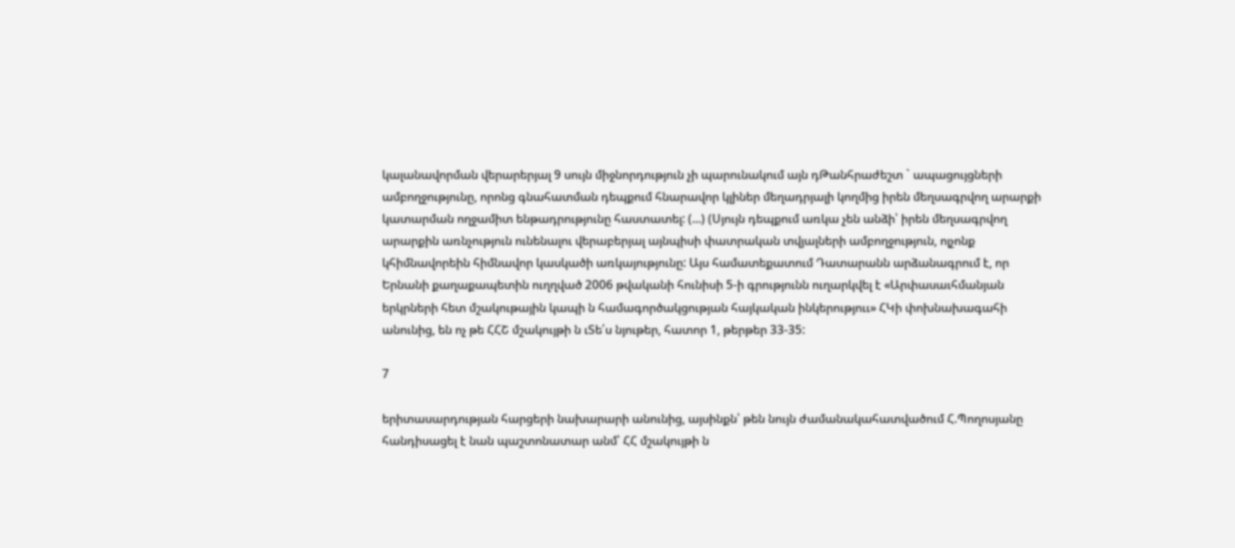կալանավորման վերարերյալ 9 սույն միջնորդություն չի պարունակում այն դԹանհրաժեշտ ` ապացույցների ամբողջությունը, որոնց գնահատման դեպքում հնարավոր կլիներ մեղադրյալի կողմից իրեն մեղսագրվող արարքի կատարման ողջամիտ ենթադրությունը հաստատել: (...) (Սյույն դեպքում առկա չեն անձի՝ իրեն մեղսագրվող արարքին առնչություն ունենալու վերաբերյալ այնպիսի փատրական տվյալների ամբողջություն, ոլչոնք կհիմնավորեին հիմնավոր կասկածի առկայությունը: Այս համատեքատում Դատարանն արձանագրում է, որ Երնանի քաղաքապետին ուղղված 2006 թվականի հունիսի 5-ի գրությունն ուղարկվել է «Արփասաւհմանյան երկրների հետ մշակութային կապի ն համագործակցության հայկական ինկերություւ» ՀԿի փոխնախագահի անունից, են ոչ թե ՀՀՇ մշակույթի ն ւՏե՛ս նյութեր, հատոր 1, թերթեր 33-35:

7

երիտասարդության հարցերի նախարարի անունից, այսինքն՝ թեն նույն ժամանակահատվածում Հ.Պողոսյանը հանդիսացել է նան պաշտոնատար անմ՝ ՀՀ մշակույթի ն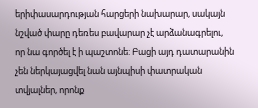երիփասարդության հարցերի նախարար, սակայն նշված փարը դեռես բավարար չէ արձանագրելու, որ նա գործել է ի պաշտոնե: Բացի այդ դատարանին չեն ներկայացվել նան այնպիսի փատրական տվյալներ, որոնք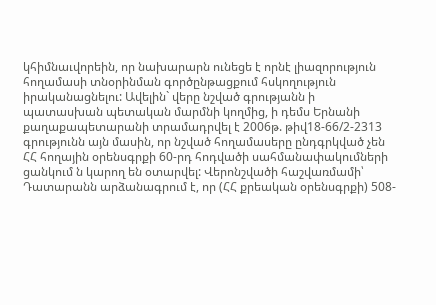կհիմնաւվորեին, որ նախարարն ունեցե է որնէ լիազորություն հողամասի տնօրինման գործընթացքում հսկողություն իրականացնելու: Ավելին` վերը նշված գրությանն ի պատասխան պետական մարմնի կողմից, ի դեմս Երնանի քաղաքապետարանի տրամադրվել է 2006թ. թիվ18-66/2-2313 գրությունն այն մասին, որ նշված հողամասերը ընդգրկված չեն ՀՀ հողային օրենսգրքի 60-րդ հոդվածի սահմանափակումների ցանկում ն կարող են օտարվել: Վերոնշվածի հաշվառմամի՝ Դատարանն արձանագրում է, որ (ՀՀ քրեական օրենսգրքի) 508-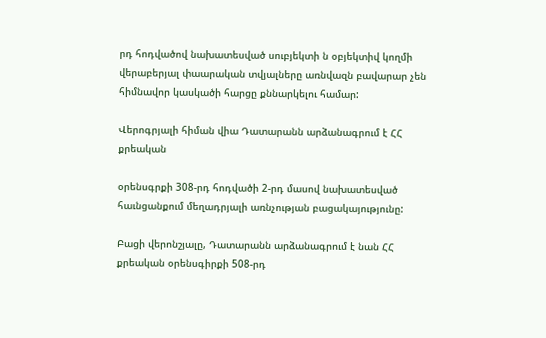րդ հոդվածով նախատեսված սուբյեկտի ն օբյեկտիվ կողմի վերաբերյալ փաարական տվյալները առնվազն բավարար չեն հիմնավոր կասկածի հարցը քննարկելու համար:

Վերոգրյալի հիման վիա Դատարանն արձանագրում է ՀՀ քրեական

օրենսգրքի 308-րդ հոդվածի 2-րդ մասով նախատեսված հաւնցանքում մեղադրյալի առնչության բացակայությունը:

Բացի վերոնշյալը, Դատարանն արձանագրում է նան ՀՀ քրեական օրենսգիրքի 508-րդ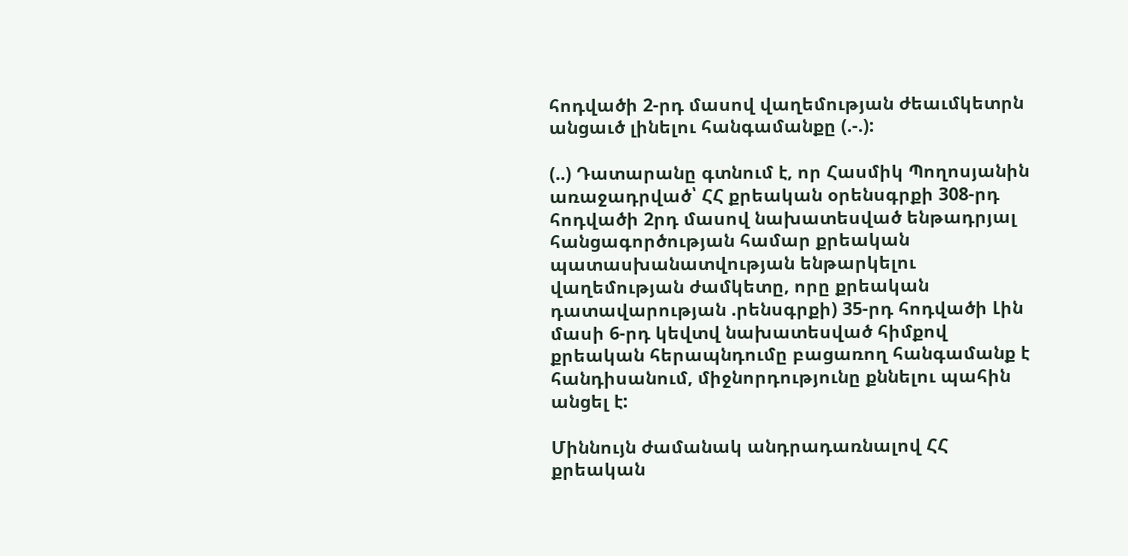հոդվածի 2-րդ մասով վաղեմության ժեաւմկետրն անցաւծ լինելու հանգամանքը (.-.):

(..) Դատարանը գտնում է, որ Հասմիկ Պողոսյանին առաջադրված՝ ՀՀ քրեական օրենսգրքի 308-րդ հոդվածի 2րդ մասով նախատեսված ենթադրյալ հանցագործության համար քրեական պատասխանատվության ենթարկելու վաղեմության ժամկետը, որը քրեական դատավարության .րենսգրքի) 35-րդ հոդվածի Լին մասի 6-րդ կեվտվ նախատեսված հիմքով քրեական հերապնդումը բացառող հանգամանք է հանդիսանում, միջնորդությունը քննելու պահին անցել է:

Միննույն ժամանակ անդրադառնալով ՀՀ քրեական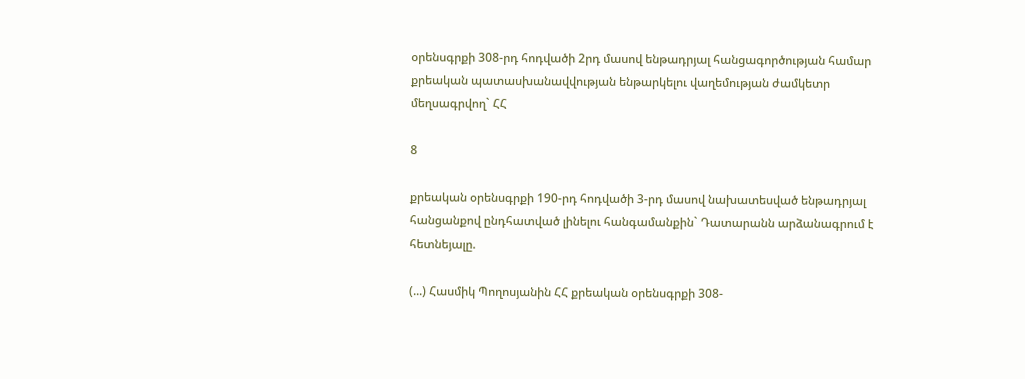օրենսգրքի 308-րդ հոդվածի 2րդ մասով ենթադրյալ հանցագործության համար քրեական պատասխանավվության ենթարկելու վաղեմության ժամկետր մեղսագրվող` ՀՀ

8

քրեական օրենսգրքի 190-րդ հոդվածի 3-րդ մասով նախատեսված ենթադրյալ հանցանքով ընդհատված լինելու հանգամանքին` Դատարանն արձանագրում է հետնեյալը.

(...) Հասմիկ Պողոսյանին ՀՀ քրեական օրենսգրքի 308-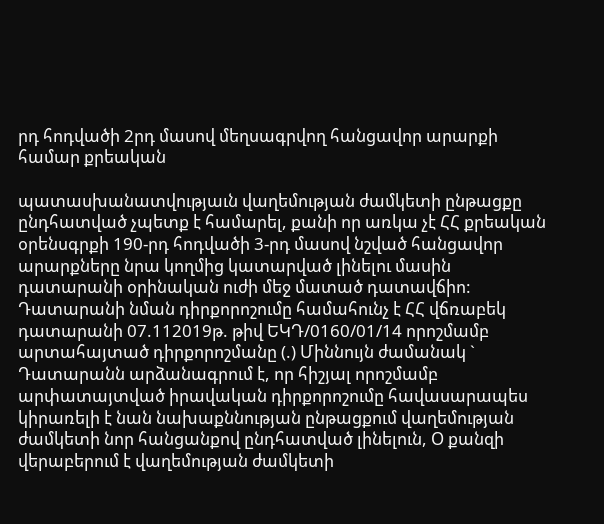րդ հոդվածի 2րդ մասով մեղսագրվող հանցավոր արարքի համար քրեական

պատասխանատվությաւն վաղեմության ժամկետի ընթացքը ընդհատված չպետք է համարել, քանի որ առկա չէ ՀՀ քրեական օրենսգրքի 190-րդ հոդվածի 3-րդ մասով նշված հանցավոր արարքները նրա կողմից կատարված լինելու մասին դատարանի օրինական ուժի մեջ մատած դատավճիո: Դատարանի նման դիրքորոշումը համահունչ է ՀՀ վճռաբեկ դատարանի 07.112019թ. թիվ ԵԿԴ/0160/01/14 որոշմամբ արտահայտած դիրքորոշմանը (.) Միննույն ժամանակ ` Դատարանն արձանագրում է, որ հիշյալ որոշմամբ արփատայտված իրավական դիրքորոշումը հավասարապես կիրառելի է նան նախաքննության ընթացքում վաղեմության ժամկետի նոր հանցանքով ընդհատված լինելուն, Օ քանզի վերաբերում է վաղեմության ժամկետի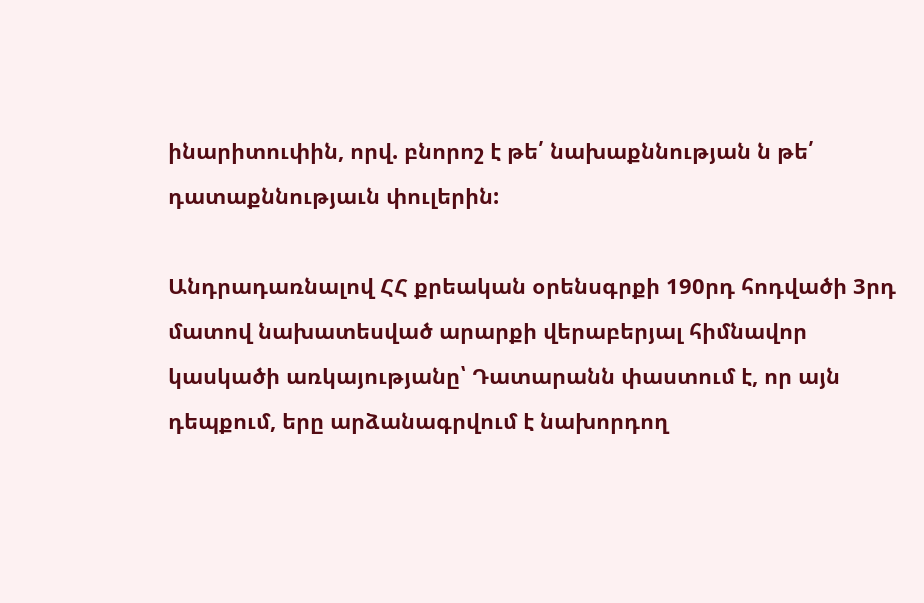ինարիտուփին, որվ. բնորոշ է թե՛ նախաքննության ն թե՛ դատաքննությաւն փուլերին:

Անդրադառնալով ՀՀ քրեական օրենսգրքի 190րդ հոդվածի 3րդ մատով նախատեսված արարքի վերաբերյալ հիմնավոր կասկածի առկայությանը՝ Դատարանն փաստում է, որ այն դեպքում, երը արձանագրվում է նախորդող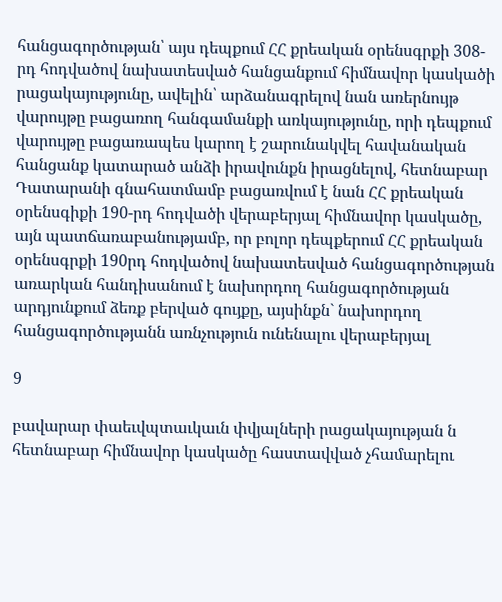հանցագործության՝ այս դեպքում ՀՀ քրեական օրենսգրքի 308-րդ հոդվածով նախատեսված հանցանքում հիմնավոր կասկածի րացակայությունը, ավելին՝ արձանագրելով նան առերնույթ վարույթը բացառող հանգամանքի առկայությունը, որի դեպքում վարույթը բացառապես կարող է շարունակվել հավանական հանցանք կատարած անձի իրավունքն իրացնելով, հետնաբար Դատարանի գնահատմամբ բացառվում է նան ՀՀ քրեական օրենսգիքի 190-րդ հոդվածի վերաբերյալ հիմնավոր կասկածը, այն պատճառաբանությամբ, որ բոլոր դեպքերում ՀՀ քրեական օրենսգրքի 190րդ հոդվածով նախատեսված հանցագործության առարկան հանդիսանում է նախորդող հանցագործության արդյունքում ձեռք բերված գույքը, այսինքն` նախորդող հանցագործությանն առնչություն ունենալու վերաբերյալ

9

բավարար փաեւվպտաւկաւն փվյալների րացակայության ն հետնաբար հիմնավոր կասկածը հաստավված չհամարելու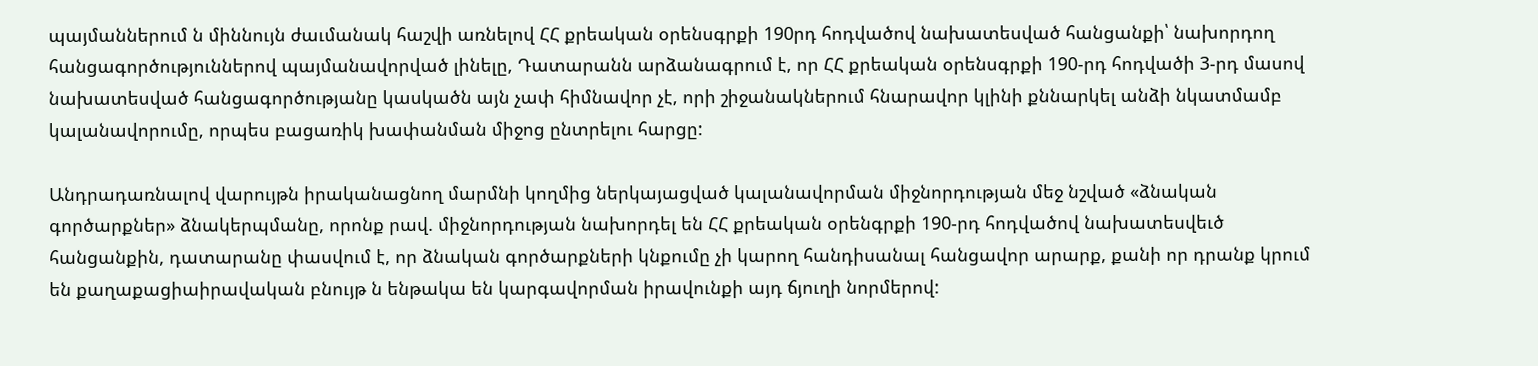պայմաններում ն միննույն ժաւմանակ հաշվի առնելով ՀՀ քրեական օրենսգրքի 190րդ հոդվածով նախատեսված հանցանքի՝ նախորդող հանցագործություններով պայմանավորված լինելը, Դատարանն արձանագրում է, որ ՀՀ քրեական օրենսգրքի 190-րդ հոդվածի 3-րդ մասով նախատեսված հանցագործությանը կասկածն այն չափ հիմնավոր չէ, որի շիջանակներում հնարավոր կլինի քննարկել անձի նկատմամբ կալանավորումը, որպես բացառիկ խափանման միջոց ընտրելու հարցը:

Անդրադառնալով վարույթն իրականացնող մարմնի կողմից ներկայացված կալանավորման միջնորդության մեջ նշված «ձնական գործարքներ» ձնակերպմանը, որոնք րավ. միջնորդության նախորդել են ՀՀ քրեական օրենգրքի 190-րդ հոդվածով նախատեսվեւծ հանցանքին, դատարանը փասվում է, որ ձնական գործարքների կնքումը չի կարող հանդիսանալ հանցավոր արարք, քանի որ դրանք կրում են քաղաքացիաիրավական բնույթ ն ենթակա են կարգավորման իրավունքի այդ ճյուղի նորմերով: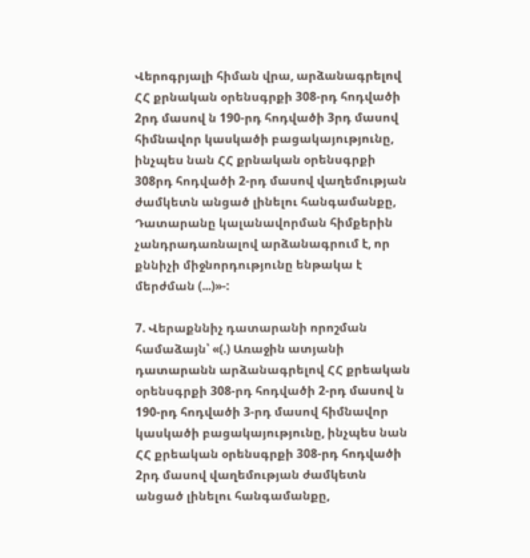Վերոգրյալի հիման վրա, արձանագրելով ՀՀ քրնական օրենսգրքի 308-րդ հոդվածի 2րդ մասով ն 190-րդ հոդվածի 3րդ մասով հիմնավոր կասկածի բացակայությունը, ինչպես նան ՀՀ քրնական օրենսգրքի 308րդ հոդվածի 2-րդ մասով վաղեմության ժամկետն անցած լինելու հանգամանքը, Դատարանը կալանավորման հիմքերին չանդրադառնալով արձանագրում է, որ քննիչի միջնորդությունը ենթակա է մերժման (...)»-:

7. Վերաքննիչ դատարանի որոշման համաձայն՝ «(.) Առաջին ատյանի դատարանն արձանագրելով ՀՀ քրեական օրենսգրքի 308-րդ հոդվածի 2-րդ մասով ն 190-րդ հոդվածի 3-րդ մասով հիմնավոր կասկածի բացակայությունը, ինչպես նան ՀՀ քրեական օրենսգրքի 308-րդ հոդվածի 2րդ մասով վաղեմության ժամկետն անցած լինելու հանգամանքը,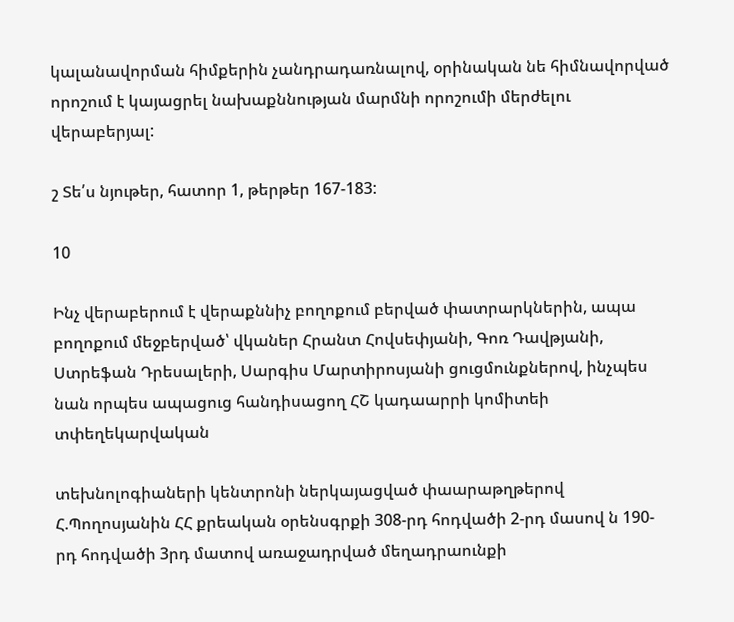կալանավորման հիմքերին չանդրադառնալով, օրինական նե հիմնավորված որոշում է կայացրել նախաքննության մարմնի որոշումի մերժելու վերաբերյալ:

շ Տե՛ս նյութեր, հատոր 1, թերթեր 167-183:

10

Ինչ վերաբերում է վերաքննիչ բողոքում բերված փատրարկներին, ապա բողոքում մեջբերված՝ վկաներ Հրանտ Հովսեփյանի, Գոռ Դավթյանի, Ստրեֆան Դրեսալերի, Սարգիս Մարտիրոսյանի ցուցմունքներով, ինչպես նան որպես ապացուց հանդիսացող ՀՇ կադաարրի կոմիտեի տփեղեկարվական

տեխնոլոգիաների կենտրոնի ներկայացված փաարաթղթերով Հ.Պողոսյանին ՀՀ քրեական օրենսգրքի 308-րդ հոդվածի 2-րդ մասով ն 190-րդ հոդվածի 3րդ մատով առաջադրված մեղադրաունքի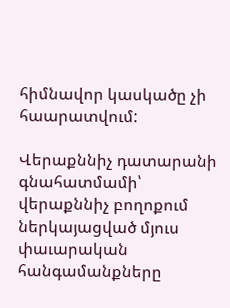հիմնավոր կասկածը չի հաարատվում:

Վերաքննիչ դատարանի գնահատմամի՝ վերաքննիչ բողոքում ներկայացված մյուս փաւարական հանգամանքները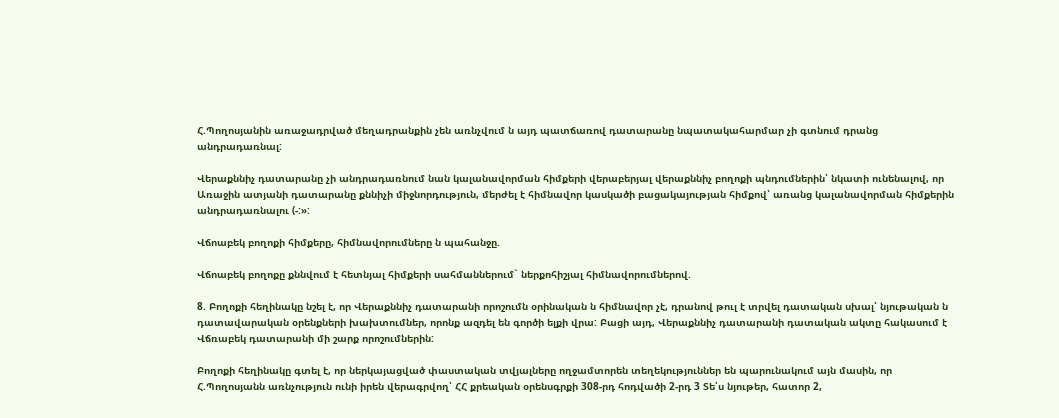Հ.Պողոսյանին առաջադրված մեղադրանքին չեն առնչվում ն այդ պատճառով դատարանը նպատակահարմար չի գտնում դրանց անդրադառնալ:

Վերաքննիչ դատարանը չի անդրադառնում նան կալանավորման հիմքերի վերաբերյալ վերաքննիչ բողոքի պնդումներին՝ նկատի ունենալով, որ Առաջին ատյանի դատարանը քննիչի միջնորդություն, մերժել է հիմնավոր կասկածի բացակայության հիմքով՝ առանց կալանավորման հիմքերին անդրադառնալու (-:»:

Վճոաբեկ բողոքի հիմքերը, հիմնավորումները ն պահանջը.

Վճոաբեկ բողոքը քննվում է հետնյալ հիմքերի սահմաններում` ներքոհիշյալ հիմնավորումներով.

8. Բողոքի հեղինակը նշել է, որ Վերաքննիչ դատարանի որոշումն օրինական ն հիմնավոր չէ, դրանով թուլ է տրվել դատական սխալ՝ նյութական ն դատավարական օրենքների խախտումներ, որոնք ազդել են գործի ելքի վրա: Բացի այդ, Վերաքննիչ դատարանի դատական ակտը հակասում է Վճռաբեկ դատարանի մի շարք որոշումներին:

Բողոքի հեղինակը գտել է, որ ներկայացված փաստական տվյալները ողջամտորեն տեղեկություններ են պարունակում այն մասին, որ Հ.Պողոսյանն առնչություն ունի իրեն վերագրվող՝ ՀՀ քրեական օրենսգրքի 308-րդ հոդվածի 2-րդ 3 Տե՛ս նյութեր, հատոր 2,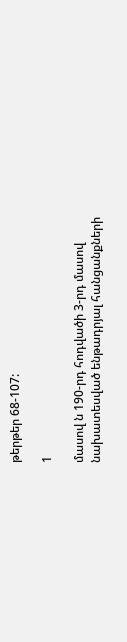թերթեր 68-107:

1

մասով ն 190-րդ հոդվածի 3-րդ մասով նախատեսված ենթադրյալ հանցանքների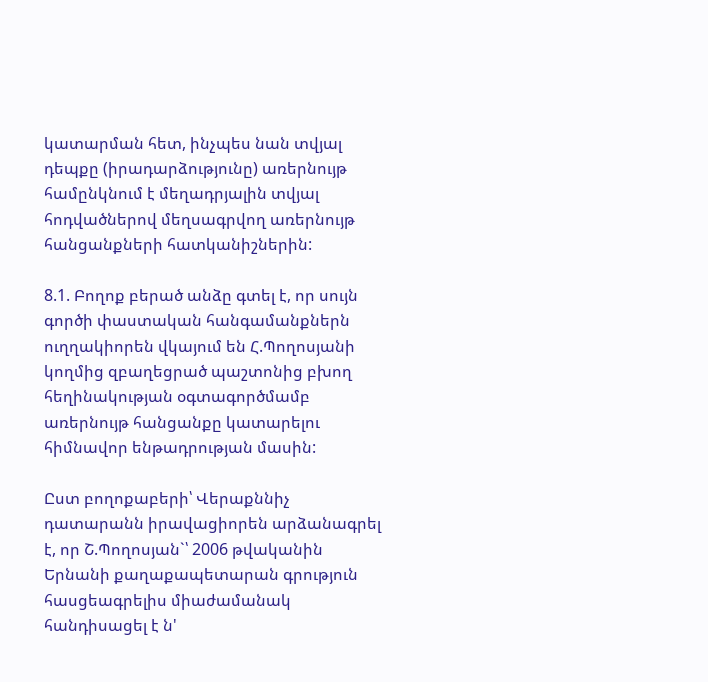կատարման հետ, ինչպես նան տվյալ դեպքը (իրադարձությունը) առերնույթ համընկնում է մեղադրյալին տվյալ հոդվածներով մեղսագրվող առերնույթ հանցանքների հատկանիշներին:

8.1. Բողոք բերած անձը գտել է, որ սույն գործի փաստական հանգամանքներն ուղղակիորեն վկայում են Հ.Պողոսյանի կողմից զբաղեցրած պաշտոնից բխող հեղինակության օգտագործմամբ առերնույթ հանցանքը կատարելու հիմնավոր ենթադրության մասին:

Ըստ բողոքաբերի՝ Վերաքննիչ դատարանն իրավացիորեն արձանագրել է, որ Շ.Պողոսյան`՝ 2006 թվականին Երնանի քաղաքապետարան գրություն հասցեագրելիս միաժամանակ հանդիսացել է ն'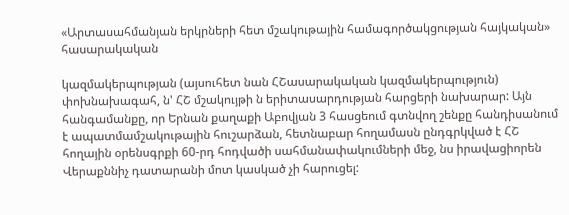«Արտասահմանյան երկրների հետ մշակութային համագործակցության հայկական» հասարակական

կազմակերպության (այսուհետ նան ՀՇասարակական կազմակերպություն) փոխնախագահ, ն' ՀՇ մշակույթի ն երիտասարդության հարցերի նախարար: Այն հանգամանքը, որ Երնան քաղաքի Աբովյան 3 հասցեում գտնվող շենքը հանդիսանում է ապատմամշակութային հուշարձան, հետնաբար հողամասն ընդգրկված է ՀՇ հողային օրենսգրքի 60-րդ հոդվածի սահմանափակումների մեջ, նս իրավացիորեն Վերաքննիչ դատարանի մոտ կասկած չի հարուցել: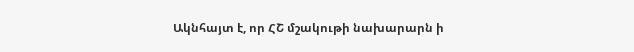Ակնհայտ է, որ ՀՇ մշակութի նախարարն ի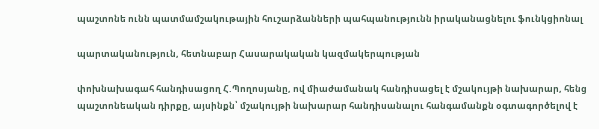պաշտոնե ունն պատմամշակութային հուշարձանների պահպանությունն իրականացնելու ֆունկցիոնալ

պարտականություն, հետնաբար Հասարակական կազմակերպության

փոխնախագահ հանդիսացող Հ.Պողոսյանը, ով միաժամանակ հանդիսացել է մշակույթի նախարար, հենց պաշտոնեական դիրքը, այսինքն՝ մշակույթի նախարար հանդիսանալու հանգամանքն օգտագործելով է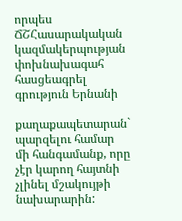որպես ՃՇՀասարակական կազմակերպության փոխնախագահ հասցեագրել գրություն Երնանի

քաղաքապետարան` պարզելու համար մի հանգամանք, որը չէր կարող հայտնի չլինել մշակույթի նախարարին: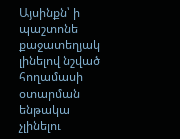Այսինքն՝ ի պաշտոնե քաջատեղյակ լինելով նշված հողամասի օտարման ենթակա չլինելու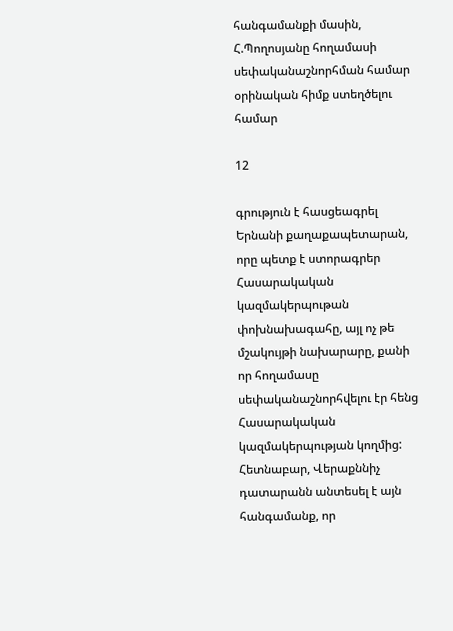հանգամանքի մասին, Հ.Պողոսյանը հողամասի սեփականաշնորհման համար օրինական հիմք ստեղծելու համար

12

գրություն է հասցեագրել Երնանի քաղաքապետարան, որը պետք է ստորագրեր Հասարակական կազմակերպութան փոխնախագահը, այլ ոչ թե մշակույթի նախարարը, քանի որ հողամասը սեփականաշնորհվելու էր հենց Հասարակական կազմակերպության կողմից: Հետնաբար, Վերաքննիչ դատարանն անտեսել է այն հանգամանք, որ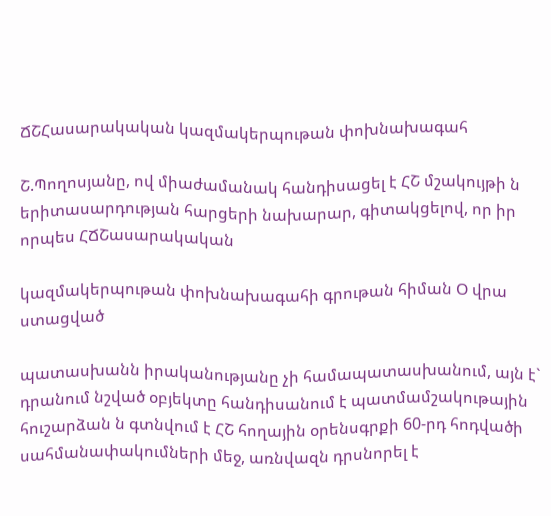ՃՇՀասարակական կազմակերպութան փոխնախագահ

Շ.Պողոսյանը, ով միաժամանակ հանդիսացել է ՀՇ մշակույթի ն երիտասարդության հարցերի նախարար, գիտակցելով, որ իր որպես ՀՃՇասարակական

կազմակերպութան փոխնախագահի գրութան հիման Օ վրա ստացված

պատասխանն իրականությանը չի համապատասխանում, այն է` դրանում նշված օբյեկտը հանդիսանում է պատմամշակութային հուշարձան ն գտնվում է ՀՇ հողային օրենսգրքի 60-րդ հոդվածի սահմանափակումների մեջ, առնվազն դրսնորել է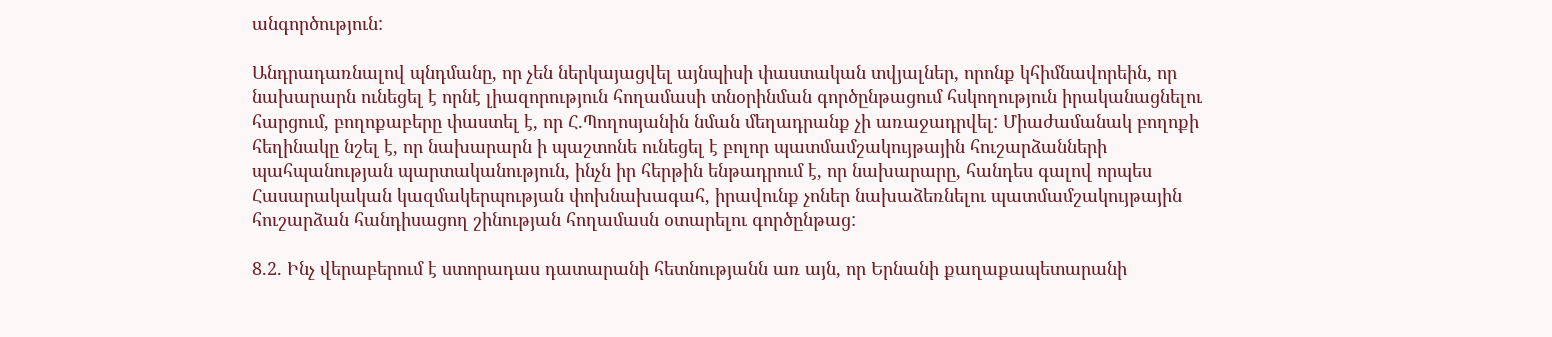անգործություն:

Անդրադառնալով պնդմանը, որ չեն ներկայացվել այնպիսի փաստական տվյալներ, որոնք կհիմնավորեին, որ նախարարն ունեցել է որնէ լիազորություն հողամասի տնօրինման գործընթացում հսկողություն իրականացնելու հարցում, բողոքաբերը փաստել է, որ Հ.Պողոսյանին նման մեղադրանք չի առաջադրվել: Միաժամանակ բողոքի հեղինակը նշել է, որ նախարարն ի պաշտոնե ունեցել է բոլոր պատմամշակույթային հուշարձանների պահպանության պարտականություն, ինչն իր հերթին ենթադրում է, որ նախարարը, հանդես գալով որպես Հասարակական կազմակերպության փոխնախագահ, իրավունք չոներ նախաձեռնելու պատմամշակույթային հուշարձան հանդիսացող շինության հողամասն օտարելու գործընթաց:

8.2. Ինչ վերաբերում է ստորադաս դատարանի հետնությանն առ այն, որ Երնանի քաղաքապետարանի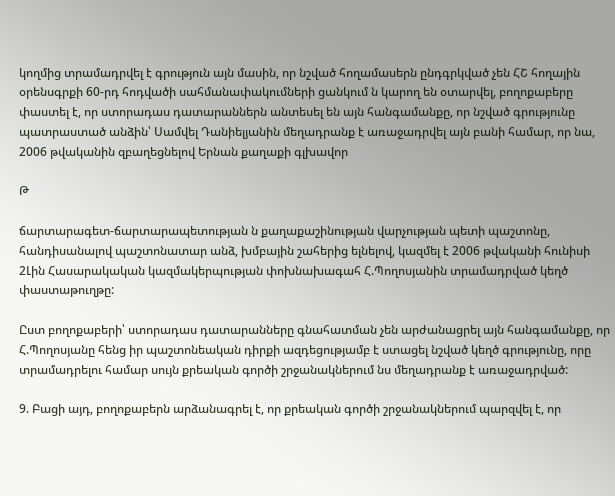կողմից տրամադրվել է գրություն այն մասին, որ նշված հողամասերն ընդգրկված չեն ՀՇ հողային օրենսգրքի 60-րդ հոդվածի սահմանափակումների ցանկում ն կարող են օտարվել, բողոքաբերը փաստել է, որ ստորադաս դատարաններն անտեսել են այն հանգամանքը, որ նշված գրությունը պատրաստած անձին՝ Սամվել Դանիելյանին մեղադրանք է առաջադրվել այն բանի համար, որ նա, 2006 թվականին զբաղեցնելով Երնան քաղաքի գլխավոր

Թ

ճարտարագետ-ճարտարապետության ն քաղաքաշինության վարչության պետի պաշտոնը, հանդիսանալով պաշտոնատար անձ, խմբային շահերից ելնելով, կազմել է 2006 թվականի հունիսի 2Լին Հասարակական կազմակերպության փոխնախագահ Հ.Պողոսյանին տրամադրված կեղծ փաստաթուղթը:

Ըստ բողոքաբերի՝ ստորադաս դատարանները գնահատման չեն արժանացրել այն հանգամանքը, որ Հ.Պողոսյանը հենց իր պաշտոնեական դիրքի ազդեցությամբ է ստացել նշված կեղծ գրությունը, որը տրամադրելու համար սույն քրեական գործի շրջանակներում նս մեղադրանք է առաջադրված:

9. Բացի այդ, բողոքաբերն արձանագրել է, որ քրեական գործի շրջանակներում պարզվել է, որ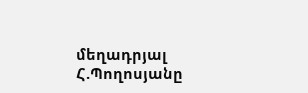մեղադրյալ Հ.Պողոսյանը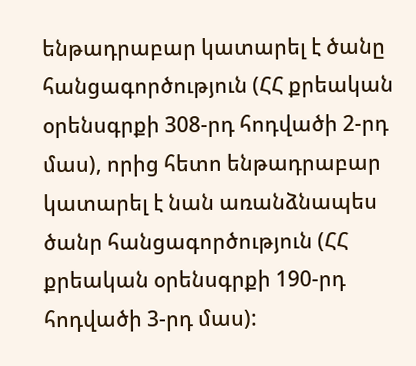ենթադրաբար կատարել է ծանը հանցագործություն (ՀՀ քրեական օրենսգրքի 308-րդ հոդվածի 2-րդ մաս), որից հետո ենթադրաբար կատարել է նան առանձնապես ծանր հանցագործություն (ՀՀ քրեական օրենսգրքի 190-րդ հոդվածի 3-րդ մաս):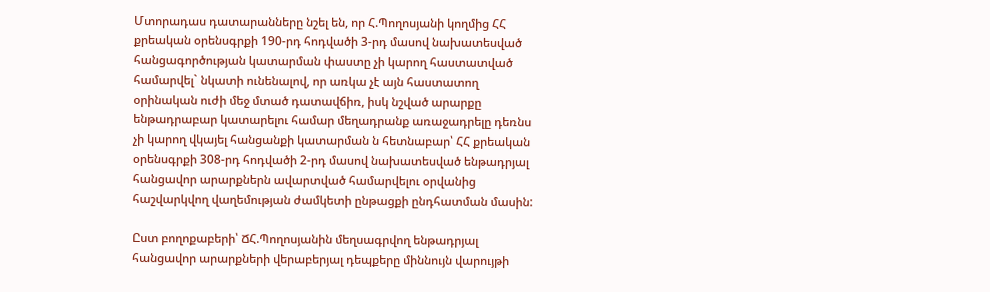Մտորադաս դատարանները նշել են, որ Հ.Պողոսյանի կողմից ՀՀ քրեական օրենսգրքի 190-րդ հոդվածի 3-րդ մասով նախատեսված հանցագործության կատարման փաստը չի կարող հաստատված համարվել` նկատի ունենալով, որ առկա չէ այն հաստատող օրինական ուժի մեջ մտած դատավճիռ, իսկ նշված արարքը ենթադրաբար կատարելու համար մեղադրանք առաջադրելը դեռնս չի կարող վկայել հանցանքի կատարման ն հետնաբար՝ ՀՀ քրեական օրենսգրքի 308-րդ հոդվածի 2-րդ մասով նախատեսված ենթադրյալ հանցավոր արարքներն ավարտված համարվելու օրվանից հաշվարկվող վաղեմության ժամկետի ընթացքի ընդհատման մասին:

Ըստ բողոքաբերի՝ ՃՀ.Պողոսյանին մեղսագրվող ենթադրյալ հանցավոր արարքների վերաբերյալ դեպքերը միննույն վարույթի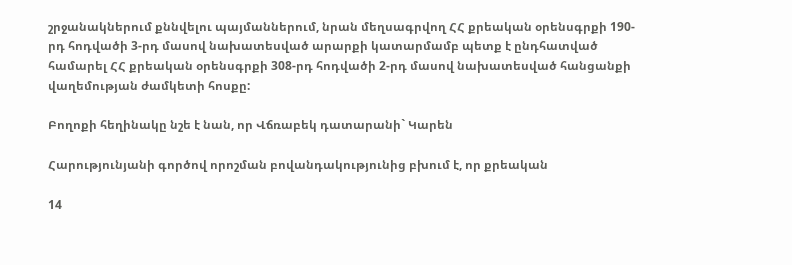շրջանակներում քննվելու պայմաններում, նրան մեղսագրվող ՀՀ քրեական օրենսգրքի 190-րդ հոդվածի 3-րդ մասով նախատեսված արարքի կատարմամբ պետք է ընդհատված համարել ՀՀ քրեական օրենսգրքի 308-րդ հոդվածի 2-րդ մասով նախատեսված հանցանքի վաղեմության ժամկետի հոսքը:

Բողոքի հեղինակը նշե է նան, որ Վճռաբեկ դատարանի` Կարեն

Հարությունյանի գործով որոշման բովանդակությունից բխում է, որ քրեական

14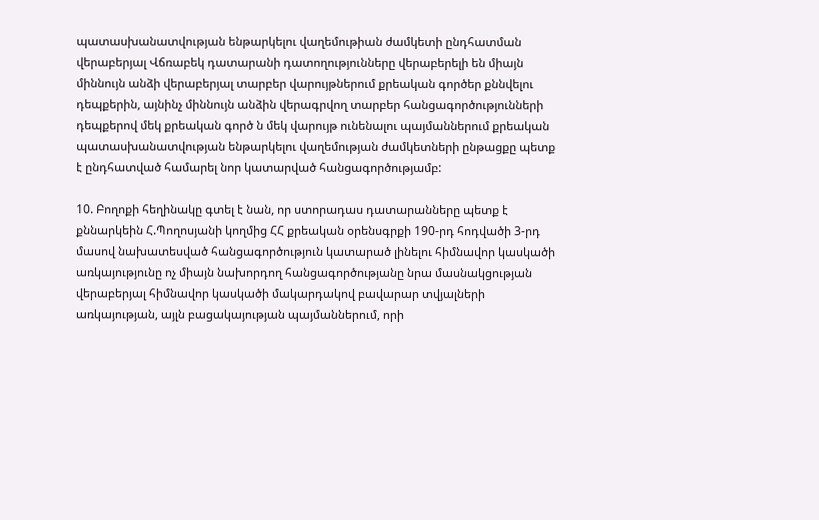պատասխանատվության ենթարկելու վաղեմութիան ժամկետի ընդհատման վերաբերյալ Վճռաբեկ դատարանի դատողությունները վերաբերելի են միայն միննույն անձի վերաբերյալ տարբեր վարույթներում քրեական գործեր քննվելու դեպքերին, այնինչ միննույն անձին վերագրվող տարբեր հանցագործությունների դեպքերով մեկ քրեական գործ ն մեկ վարույթ ունենալու պայմաններում քրեական պատասխանատվության ենթարկելու վաղեմության ժամկետների ընթացքը պետք է ընդհատված համարել նոր կատարված հանցագործությամբ:

10. Բողոքի հեղինակը գտել է նան, որ ստորադաս դատարանները պետք է քննարկեին Հ.Պողոսյանի կողմից ՀՀ քրեական օրենսգրքի 190-րդ հոդվածի 3-րդ մասով նախատեսված հանցագործություն կատարած լինելու հիմնավոր կասկածի առկայությունը ոչ միայն նախորդող հանցագործությանը նրա մասնակցության վերաբերյալ հիմնավոր կասկածի մակարդակով բավարար տվյալների առկայության, այլն բացակայության պայմաններում, որի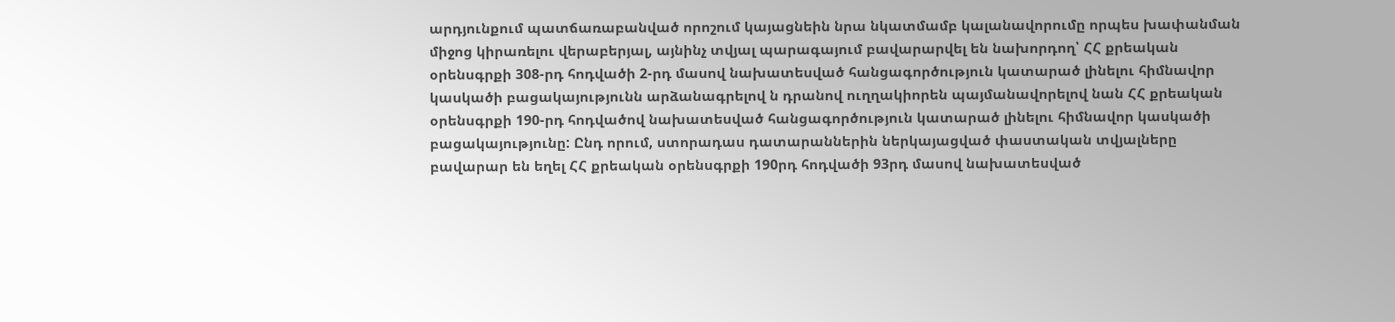արդյունքում պատճառաբանված որոշում կայացնեին նրա նկատմամբ կալանավորումը որպես խափանման միջոց կիրառելու վերաբերյալ, այնինչ տվյալ պարագայում բավարարվել են նախորդող՝ ՀՀ քրեական օրենսգրքի 308-րդ հոդվածի 2-րդ մասով նախատեսված հանցագործություն կատարած լինելու հիմնավոր կասկածի բացակայությունն արձանագրելով ն դրանով ուղղակիորեն պայմանավորելով նան ՀՀ քրեական օրենսգրքի 190-րդ հոդվածով նախատեսված հանցագործություն կատարած լինելու հիմնավոր կասկածի բացակայությունը: Ընդ որում, ստորադաս դատարաններին ներկայացված փաստական տվյալները բավարար են եղել ՀՀ քրեական օրենսգրքի 190րդ հոդվածի 93րդ մասով նախատեսված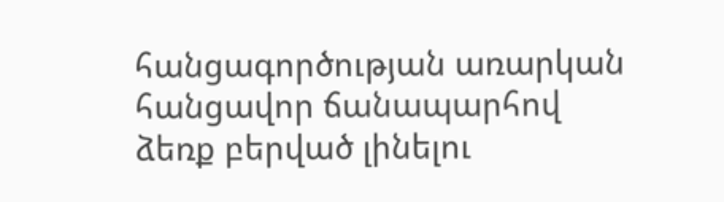հանցագործության առարկան հանցավոր ճանապարհով ձեռք բերված լինելու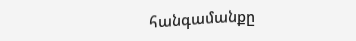հանգամանքը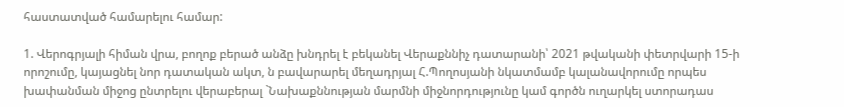հաստատված համարելու համար:

1. Վերոգրյալի հիման վրա, բողոք բերած անձը խնդրել է բեկանել Վերաքննիչ դատարանի՝ 2021 թվականի փետրվարի 15-ի որոշումը, կայացնել նոր դատական ակտ, ն բավարարել մեղադրյալ Հ.Պողոսյանի նկատմամբ կալանավորումը որպես խափանման միջոց ընտրելու վերաբերալ `Նախաքննության մարմնի միջնորդությունը կամ գործն ուղարկել ստորադաս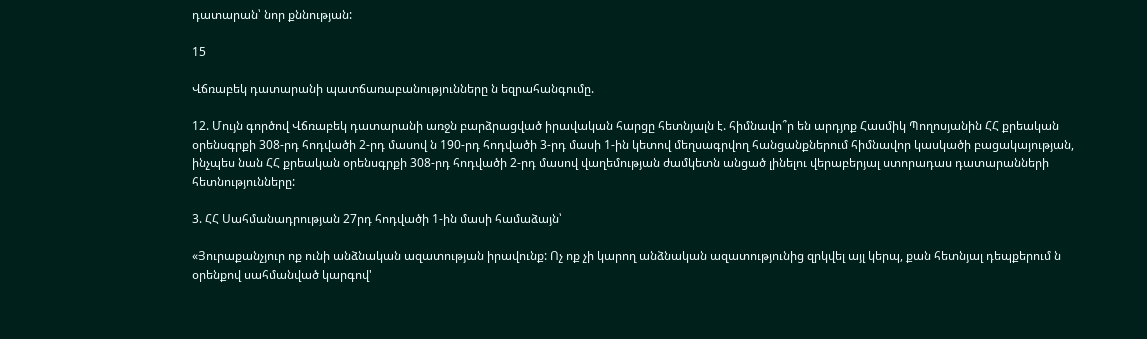դատարան՝ նոր քննության:

15

Վճռաբեկ դատարանի պատճառաբանությունները ն եզրահանգումը.

12. Մույն գործով Վճռաբեկ դատարանի առջն բարձրացված իրավական հարցը հետնյալն է. հիմնավո՞ր են արդյոք Հասմիկ Պողոսյանին ՀՀ քրեական օրենսգրքի 308-րդ հոդվածի 2-րդ մասով ն 190-րդ հոդվածի 3-րդ մասի 1-ին կետով մեղսագրվող հանցանքներում հիմնավոր կասկածի բացակայության, ինչպես նան ՀՀ քրեական օրենսգրքի 308-րդ հոդվածի 2-րդ մասով վաղեմության ժամկետն անցած լինելու վերաբերյալ ստորադաս դատարանների հետնությունները:

3. ՀՀ Սահմանադրության 27րդ հոդվածի 1-ին մասի համաձայն՝

«Յուրաքանչյուր ոք ունի անձնական ազատության իրավունք: Ոչ ոք չի կարող անձնական ազատությունից զրկվել այլ կերպ, քան հետնյալ դեպքերում ն օրենքով սահմանված կարգով'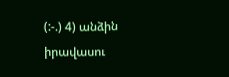(:-.) 4) անձին իրավասու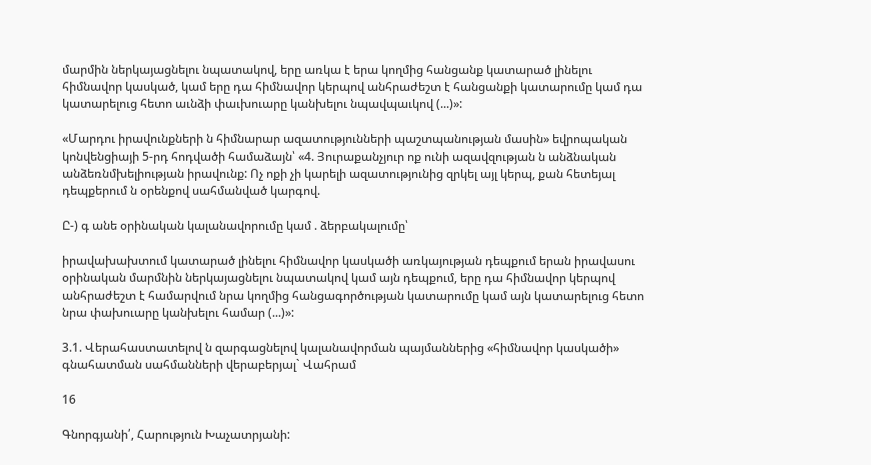մարմին ներկայացնելու նպատակով, երը առկա է երա կողմից հանցանք կատարած լինելու հիմնավոր կասկած, կամ երը դա հիմնավոր կերպով անհրաժեշտ է հանցանքի կատարումը կամ դա կատարելուց հետո աւնձի փաւխուարը կանխելու նպավպաւկով (...)»:

«Մարդու իրավունքների ն հիմնարար ազատությունների պաշտպանության մասին» եվրոպական կոնվենցիայի 5-րդ հոդվածի համաձայն՝ «4. Յուրաքանչյուր ոք ունի ազավզության ն անձնական անձեռնմխելիության իրավունք: Ոչ ոքի չի կարելի ազատությունից զրկել այլ կերպ, քան հետեյալ դեպքերում ն օրենքով սահմանված կարգով.

Ը-) գ անե օրինական կալանավորումը կամ . ձերբակալումը՝

իրավախախտում կատարած լինելու հիմնավոր կասկածի առկայության դեպքում երան իրավասու օրինական մարմնին ներկայացնելու նպատակով կամ այն դեպքում, երը դա հիմնավոր կերպով անհրաժեշտ է համարվում նրա կողմից հանցագործության կատարումը կամ այն կատարելուց հետո նրա փախուարը կանխելու համար (...)»:

3.1. Վերահաստատելով ն զարգացնելով կալանավորման պայմաններից «հիմնավոր կասկածի» գնահատման սահմանների վերաբերյալ` Վահրամ

16

Գնորգյանի՛, Հարություն Խաչատրյանի: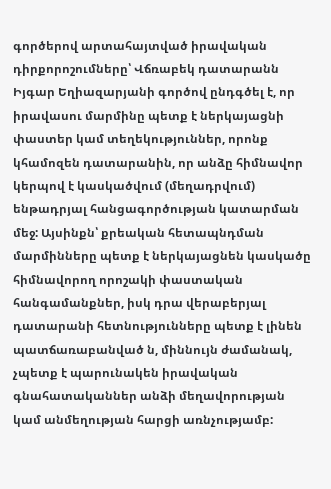գործերով արտահայտված իրավական դիրքորոշումները՝ Վճռաբեկ դատարանն Իյգար Եղիազարյանի գործով ընդգծել է, որ իրավասու մարմինը պետք է ներկայացնի փաստեր կամ տեղեկություններ, որոնք կհամոզեն դատարանին, որ անձը հիմնավոր կերպով է կասկածվում (մեղադրվում) ենթադրյալ հանցագործության կատարման մեջ: Այսինքն՝ քրեական հետապնդման մարմինները պետք է ներկայացնեն կասկածը հիմնավորող որոշակի փաստական հանգամանքներ, իսկ դրա վերաբերյալ դատարանի հետնությունները պետք է լինեն պատճառաբանված ն, միննույն ժամանակ, չպետք է պարունակեն իրավական գնահատականներ անձի մեղավորության կամ անմեղության հարցի առնչությամբ: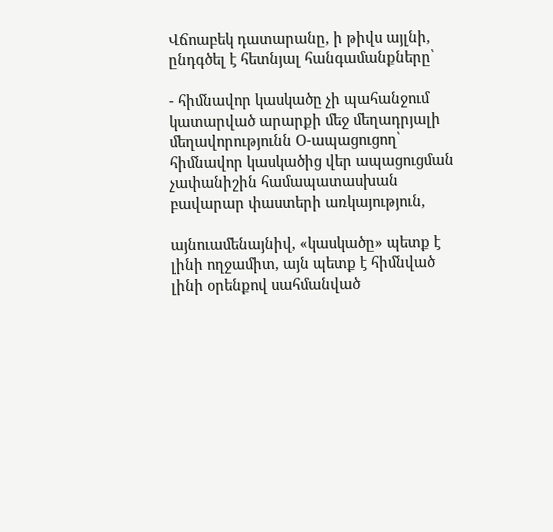Վճոաբեկ դատարանը, ի թիվս այլնի, ընդգծել է հետնյալ հանգամանքները՝

- հիմնավոր կասկածը չի պահանջում կատարված արարքի մեջ մեղադրյալի մեղավորությունն Օ-ապացուցող՝ հիմնավոր կասկածից վեր ապացուցման չափանիշին համապատասխան բավարար փաստերի առկայություն,

այնուամենայնիվ, «կասկածը» պետք է լինի ողջամիտ, այն պետք է հիմնված լինի օրենքով սահմանված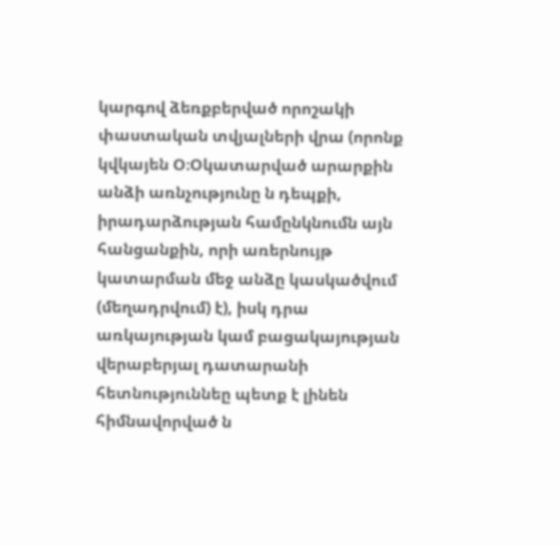կարգով ձեռքբերված որոշակի փաստական տվյալների վրա (որոնք կվկայեն Օ։Օկատարված արարքին անձի առնչությունը ն դեպքի, իրադարձության համընկնումն այն հանցանքին, որի առերնույթ կատարման մեջ անձը կասկածվում (մեղադրվում) է), իսկ դրա առկայության կամ բացակայության վերաբերյալ դատարանի հետնություննեը պետք է լինեն հիմնավորված ն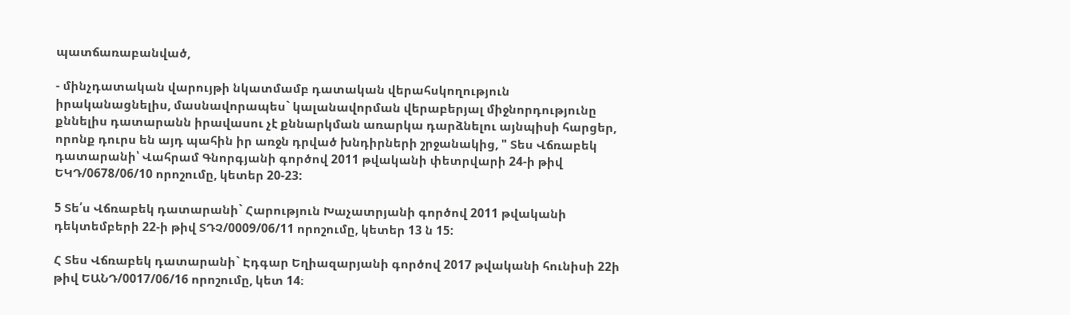պատճառաբանված,

- մինչդատական վարույթի նկատմամբ դատական վերահսկողություն իրականացնելիս, մասնավորապես` կալանավորման վերաբերյալ միջնորդությունը քննելիս դատարանն իրավասու չէ քննարկման առարկա դարձնելու այնպիսի հարցեր, որոնք դուրս են այդ պահին իր առջն դրված խնդիրների շրջանակից, " Տես Վճռաբեկ դատարանի՝ Վահրամ Գնորգյանի գործով 2011 թվականի փետրվարի 24-ի թիվ ԵԿԴ/0678/06/10 որոշումը, կետեր 20-23:

5 Տե՛ս Վճռաբեկ դատարանի` Հարություն Խաչատրյանի գործով 2011 թվականի դեկտեմբերի 22-ի թիվ ՏԴՉ/0009/06/11 որոշումը, կետեր 13 ն 15:

Հ Տես Վճռաբեկ դատարանի` Էդգար Եղիազարյանի գործով 2017 թվականի հունիսի 22ի թիվ ԵԱՆԴ/0017/06/16 որոշումը, կետ 14։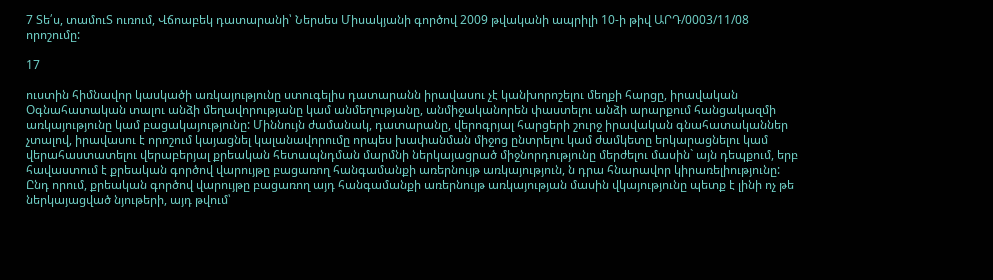7 Տե՛ս, տամուՏ ուռում, Վճոաբեկ դատարանի՝ Ներսես Միսակյանի գործով 2009 թվականի ապրիլի 10-ի թիվ ԱՐԴ/0003/11/08 որոշումը:

17

ուստին հիմնավոր կասկածի առկայությունը ստուգելիս դատարանն իրավասու չէ կանխորոշելու մեղքի հարցը, իրավական Օգնահատական տալու անձի մեղավորությանը կամ անմեղությանը, անմիջականորեն փաստելու անձի արարքում հանցակազմի առկայությունը կամ բացակայությունը: Միննույն ժամանակ, դատարանը, վերոգրյալ հարցերի շուրջ իրավական գնահատականներ չտալով, իրավասու է որոշում կայացնել կալանավորումը որպես խափանման միջոց ընտրելու կամ ժամկետը երկարացնելու կամ վերահաստատելու վերաբերյալ քրեական հետապնդման մարմնի ներկայացրած միջնորդությունը մերժելու մասին` այն դեպքում, երբ հավաստում է քրեական գործով վարույթը բացառող հանգամանքի առերնույթ առկայություն, ն դրա հնարավոր կիրառելիությունը: Ընդ որում, քրեական գործով վարույթը բացառող այդ հանգամանքի առերնույթ առկայության մասին վկայությունը պետք է լինի ոչ թե ներկայացված նյութերի, այդ թվում՝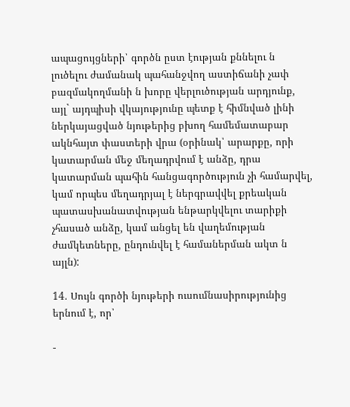ապացույցների՝ գործն ըստ էության քննելու ն լուծելու ժամանակ պահանջվող աստիճանի չափ բազմակողմանի ն խորը վերլուծության արդյունք, այլ` այդպիսի վկայությունը պետք է հիմնված լինի ներկայացված նյութերից բխող համեմատաբար ակնհայտ փաստերի վրա (օրինակ՝ արարքը, որի կատարման մեջ մեղադրվում է անձը, դրա կատարման պահին հանցագործություն չի համարվել, կամ որպես մեղադրյալ է ներգրավվել քրեական պատասխանատվության ենթարկվելու տարիքի չհասած անձը, կամ անցել են վաղեմության ժամկետները, ընդունվել է համաներման ակտ ն այլն):

14. Սույն գործի նյութերի ուսումնասիրությունից երնում է, որ՝

-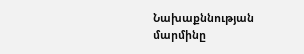Նախաքննության մարմինը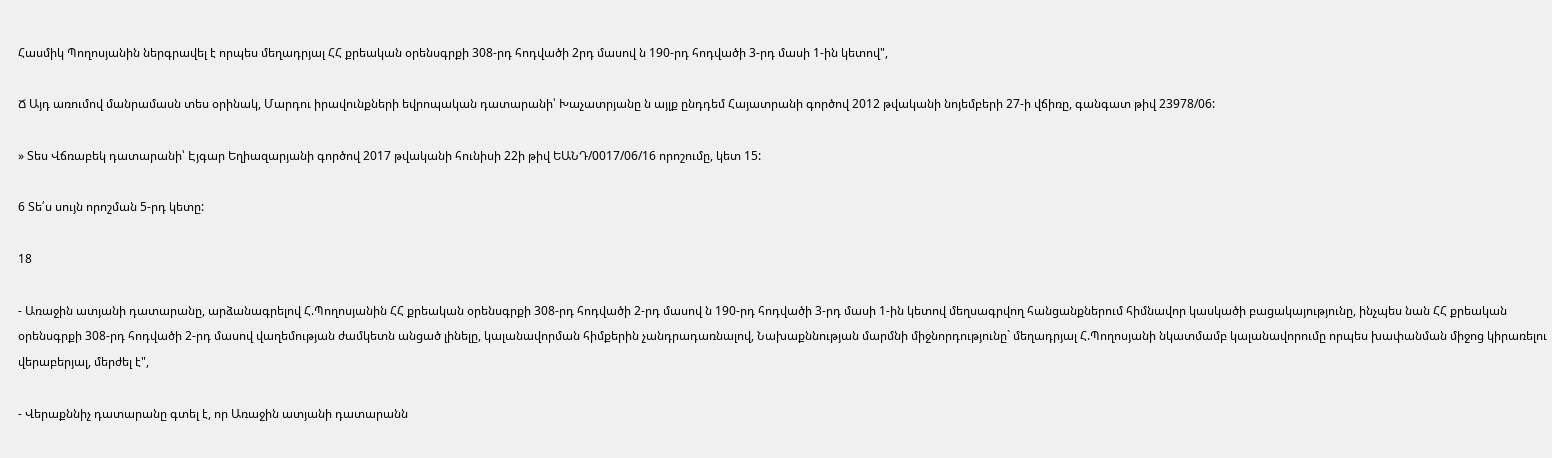Հասմիկ Պողոսյանին ներգրավել է որպես մեղադրյալ ՀՀ քրեական օրենսգրքի 308-րդ հոդվածի 2րդ մասով ն 190-րդ հոդվածի 3-րդ մասի 1-ին կետով",

Ճ Այդ առումով մանրամասն տես օրինակ, Մարդու իրավունքների եվրոպական դատարանի՝ Խաչատրյանը ն այլք ընդդեմ Հայատրանի գործով 2012 թվականի նոյեմբերի 27-ի վճիռը, գանգատ թիվ 23978/06:

» Տես Վճռաբեկ դատարանի՝ Էյգար Եղիազարյանի գործով 2017 թվականի հունիսի 22ի թիվ ԵԱՆԴ/0017/06/16 որոշումը, կետ 15:

6 Տե՛ս սույն որոշման 5-րդ կետը:

18

- Առաջին ատյանի դատարանը, արձանագրելով Հ.Պողոսյանին ՀՀ քրեական օրենսգրքի 308-րդ հոդվածի 2-րդ մասով ն 190-րդ հոդվածի 3-րդ մասի 1-ին կետով մեղսագրվող հանցանքներում հիմնավոր կասկածի բացակայությունը, ինչպես նան ՀՀ քրեական օրենսգրքի 308-րդ հոդվածի 2-րդ մասով վաղեմության ժամկետն անցած լինելը, կալանավորման հիմքերին չանդրադառնալով, Նախաքննության մարմնի միջնորդությունը` մեղադրյալ Հ.Պողոսյանի նկատմամբ կալանավորումը որպես խափանման միջոց կիրառելու վերաբերյալ, մերժել է",

- Վերաքննիչ դատարանը գտել է, որ Առաջին ատյանի դատարանն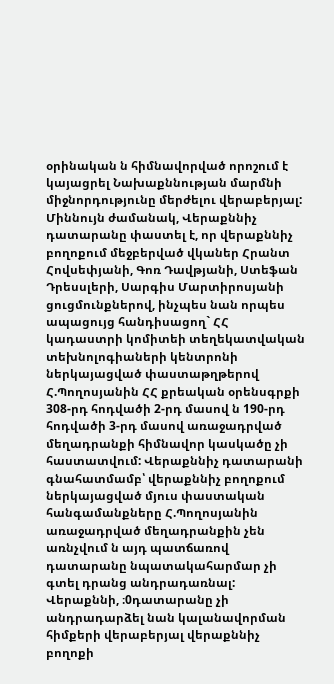օրինական ն հիմնավորված որոշում է կայացրել Նախաքննության մարմնի միջնորդությունը մերժելու վերաբերյալ: Միննույն ժամանակ, Վերաքննիչ դատարանը փաստել է, որ վերաքննիչ բողոքում մեջբերված վկաներ Հրանտ Հովսեփյանի, Գոռ Դավթյանի, Ստեֆան Դրեսսլերի, Սարգիս Մարտիրոսյանի ցուցմունքներով, ինչպես նան որպես ապացույց հանդիսացող` ՀՀ կադաստրի կոմիտեի տեղեկատվական տեխնոլոգիաների կենտրոնի ներկայացված փաստաթղթերով Հ.Պողոսյանին ՀՀ քրեական օրենսգրքի 308-րդ հոդվածի 2-րդ մասով ն 190-րդ հոդվածի 3-րդ մասով առաջադրված մեղադրանքի հիմնավոր կասկածը չի հաստատվում: Վերաքննիչ դատարանի գնահատմամբ՝ վերաքննիչ բողոքում ներկայացված մյուս փաստական հանգամանքները Հ.Պողոսյանին առաջադրված մեղադրանքին չեն առնչվում ն այդ պատճառով դատարանը նպատակահարմար չի գտել դրանց անդրադառնալ: Վերաքննի, ։0դատարանը չի անդրադարձել նան կալանավորման հիմքերի վերաբերյալ վերաքննիչ բողոքի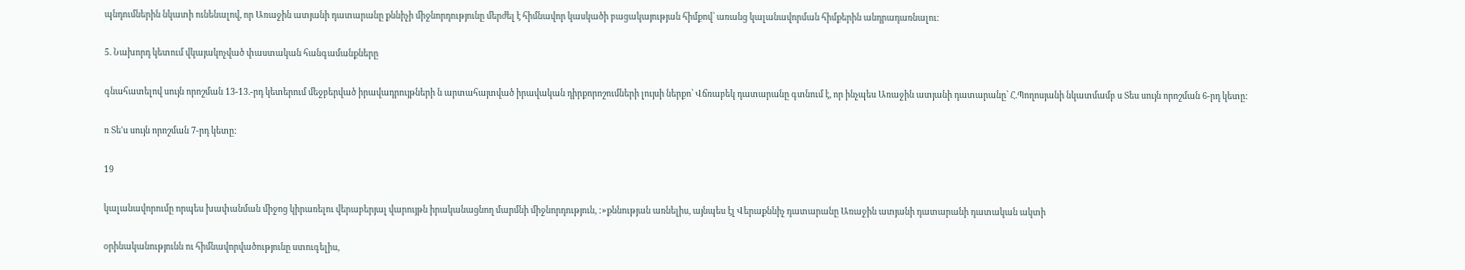պնդումներին նկատի ունենալով, որ Առաջին ատյանի դատարանը քննիչի միջնորդությունը մերժել է հիմնավոր կասկածի բացակայության հիմքով՝ առանց կալանավորման հիմքերին անդրադառնալու:

5. Նախորդ կետում վկայակոչված փաստական հանգամանքները

գնահատելով սույն որոշման 13-13.-րդ կետերում մեջբերված իրավադրույթների ն արտահայտված իրավական դիրքորոշումների լույսի ներքո՝ Վճռաբեկ դատարանը գտնում է, որ ինչպես Առաջին ատյանի դատարանը՝ Հ.Պողոսյանի նկատմամբ ս Տես սույն որոշման 6-րդ կետը:

ռ Տե'ս սույն որոշման 7-րդ կետը:

19

կալանավորումը որպես խափանման միջոց կիրառելու վերաբերյալ վարույթն իրականացնող մարմնի միջնորդություն, :»քննության առնելիս, այնպես էլ Վերաքննիչ դատարանը Առաջին ատյանի դատարանի դատական ակտի

օրինականությունն ու հիմնավորվածությունը ստուգելիս,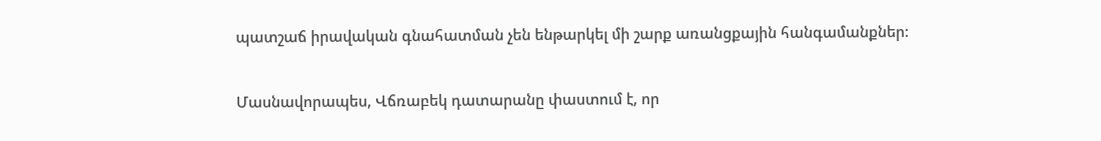պատշաճ իրավական գնահատման չեն ենթարկել մի շարք առանցքային հանգամանքներ:

Մասնավորապես, Վճռաբեկ դատարանը փաստում է, որ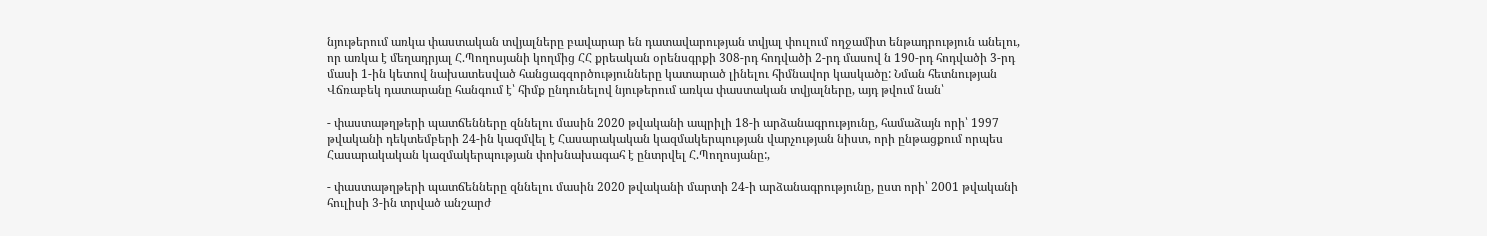նյութերում առկա փաստական տվյալները բավարար են դատավարության տվյալ փուլում ողջամիտ ենթադրություն անելու, որ առկա է մեղադրյալ Հ.Պողոսյանի կողմից ՀՀ քրեական օրենսգրքի 308-րդ հոդվածի 2-րդ մասով ն 190-րդ հոդվածի 3-րդ մասի 1-ին կետով նախատեսված հանցագզործությունները կատարած լինելու հիմնավոր կասկածը: Նման հետնության Վճռաբեկ դատարանը հանգում է՝ հիմք ընդունելով նյութերում առկա փաստական տվյալները, այդ թվում նան՝

- փաստաթղթերի պատճենները զննելու մասին 2020 թվականի ապրիլի 18-ի արձանագրությունը, համաձայն որի՝ 1997 թվականի դեկտեմբերի 24-ին կազմվել է Հասարակական կազմակերպության վարչության նիստ, որի ընթացքում որպես Հասարակական կազմակերպության փոխնախագահ է ընտրվել Հ.Պողոսյանը:,

- փաստաթղթերի պատճենները զննելու մասին 2020 թվականի մարտի 24-ի արձանագրությունը, ըստ որի՝ 2001 թվականի հուլիսի 3-ին տրված անշարժ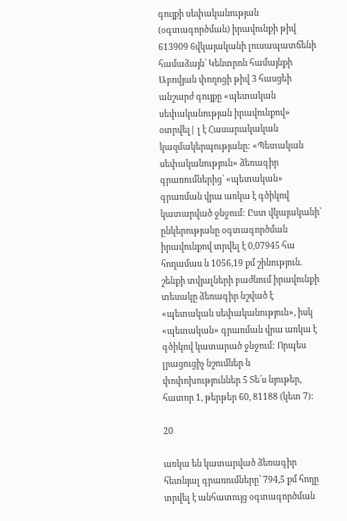գույքի սեփականության (օգտագործման) իրավունքի թիվ 613909 6վկայականի լուսապատճենի համաձայն՝ Կենտրոն համայնքի Աբովյան փողոցի թիվ 3 հասցեի անշարժ գույքը «պետական սեփականության իրավունքով» օտրվել| լ է Հասարակական կազմակերպությանը: «Պետական սեփականություն» ձեռագիր գրառումներից` «պետական» գրառման վրա առկա է գծիկով կատարված ջնջում: Ըստ վկայականի՝ ընկերությանը օգտագործման իրավունքով տրվել է 0,07945 հա հողամաս ն 1056,19 քմ շինություն. շենքի տվյալների բաժնում իրավունքի տեսակը ձեռագիր նշված է «պետական սեփականություն», իսկ «պետական» գրառման վրա առկա է գծիկով կատարած ջնջում: Որպես լրացուցիչ նշումներ ն փոփոխություններ 5 Տե՛ս նյութեր, հատոր 1, թերթեր 60, 81188 (կետ 7):

20

առկա են կատարված ձեռագիր հետնյալ գրառումները՝ 794,5 քմ հողը տրվել է անհատույց օգտագործման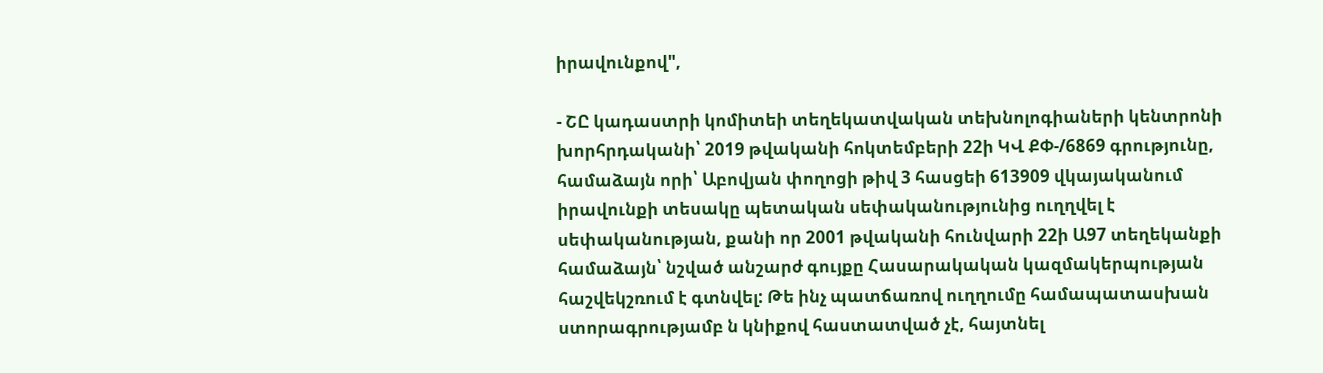իրավունքով",

- ՇԸ կադաստրի կոմիտեի տեղեկատվական տեխնոլոգիաների կենտրոնի խորհրդականի՝ 2019 թվականի հոկտեմբերի 22ի ԿՎ ՔՓ-/6869 գրությունը, համաձայն որի՝ Աբովյան փողոցի թիվ 3 հասցեի 613909 վկայականում իրավունքի տեսակը պետական սեփականությունից ուղղվել է սեփականության, քանի որ 2001 թվականի հունվարի 22ի Ա97 տեղեկանքի համաձայն՝ նշված անշարժ գույքը Հասարակական կազմակերպության հաշվեկշռում է գտնվել: Թե ինչ պատճառով ուղղումը համապատասխան ստորագրությամբ ն կնիքով հաստատված չէ, հայտնել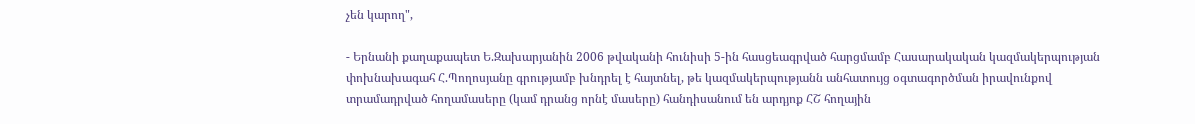չեն կարող",

- Երնանի քաղաքապետ Ե.Զախարյանին 2006 թվականի հունիսի 5-ին հասցեագրված հարցմամբ Հասարակական կազմակերպության փոխնախագահ Հ.Պողոսյանը գրությամբ խնդրել է հայտնել, թե կազմակերպությանն անհատույց օգտագործման իրավունքով տրամադրված հողամասերը (կամ դրանց որնէ մասերը) հանդիսանում են արդյոք ՀՇ հողային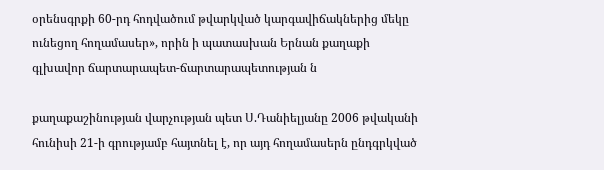օրենսգրքի 60-րդ հոդվածում թվարկված կարգավիճակներից մեկը ունեցող հողամասեր», որին ի պատասխան Երնան քաղաքի գլխավոր ճարտարապետ-ճարտարապետության ն

քաղաքաշինության վարչության պետ Ս.Դանիելյանը 2006 թվականի հունիսի 21-ի գրությամբ հայտնել է, որ այդ հողամասերն ընդգրկված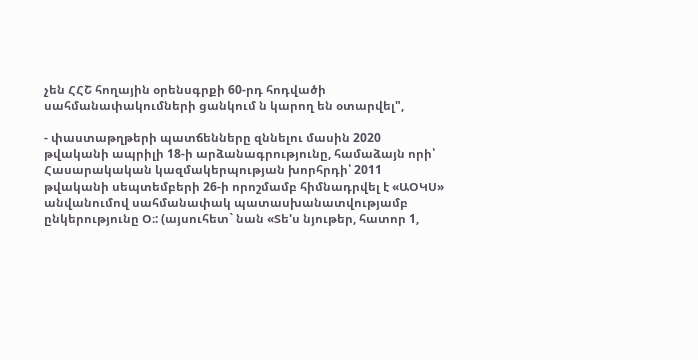չեն ՀՀՇ հողային օրենսգրքի 60-րդ հոդվածի սահմանափակումների ցանկում ն կարող են օտարվել",

- փաստաթղթերի պատճենները զննելու մասին 2020 թվականի ապրիլի 18-ի արձանագրությունը, համաձայն որի՝ Հասարակական կազմակերպության խորհրդի՝ 2011 թվականի սեպտեմբերի 26-ի որոշմամբ հիմնադրվել է «ԱՕԿՍ» անվանումով սահմանափակ պատասխանատվությամբ ընկերությունը Օ։: (այսուհետ` նան «Տե'ս նյութեր, հատոր 1,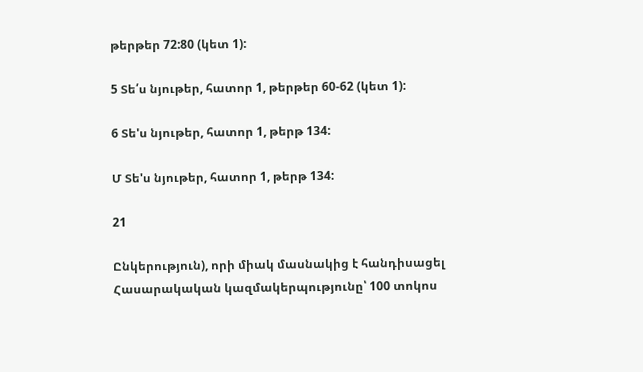թերթեր 72:80 (կետ 1):

5 Տե՛ս նյութեր, հատոր 1, թերթեր 60-62 (կետ 1):

6 Տե'ս նյութեր, հատոր 1, թերթ 134:

Մ Տե'ս նյութեր, հատոր 1, թերթ 134:

21

Ընկերություն), որի միակ մասնակից է հանդիսացել Հասարակական կազմակերպությունը՝ 100 տոկոս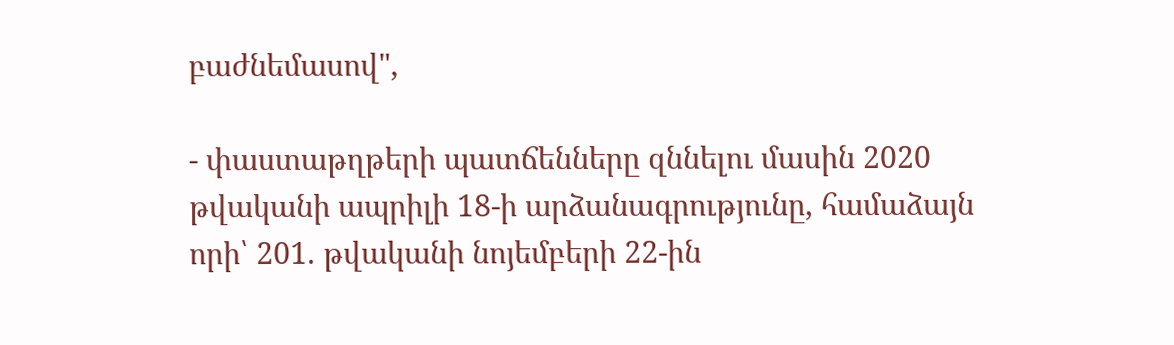բաժնեմասով",

- փաստաթղթերի պատճենները զննելու մասին 2020 թվականի ապրիլի 18-ի արձանագրությունը, համաձայն որի՝ 201. թվականի նոյեմբերի 22-ին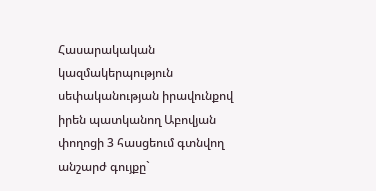Հասարակական կազմակերպություն սեփականության իրավունքով իրեն պատկանող Աբովյան փողոցի 3 հասցեում գտնվող անշարժ գույքը`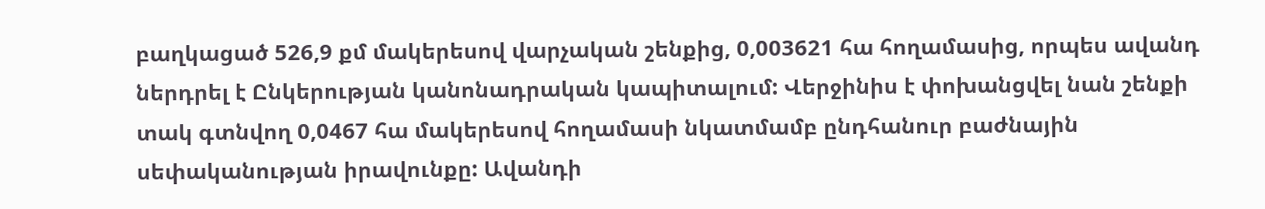բաղկացած 526,9 քմ մակերեսով վարչական շենքից, 0,003621 հա հողամասից, որպես ավանդ ներդրել է Ընկերության կանոնադրական կապիտալում: Վերջինիս է փոխանցվել նան շենքի տակ գտնվող 0,0467 հա մակերեսով հողամասի նկատմամբ ընդհանուր բաժնային սեփականության իրավունքը: Ավանդի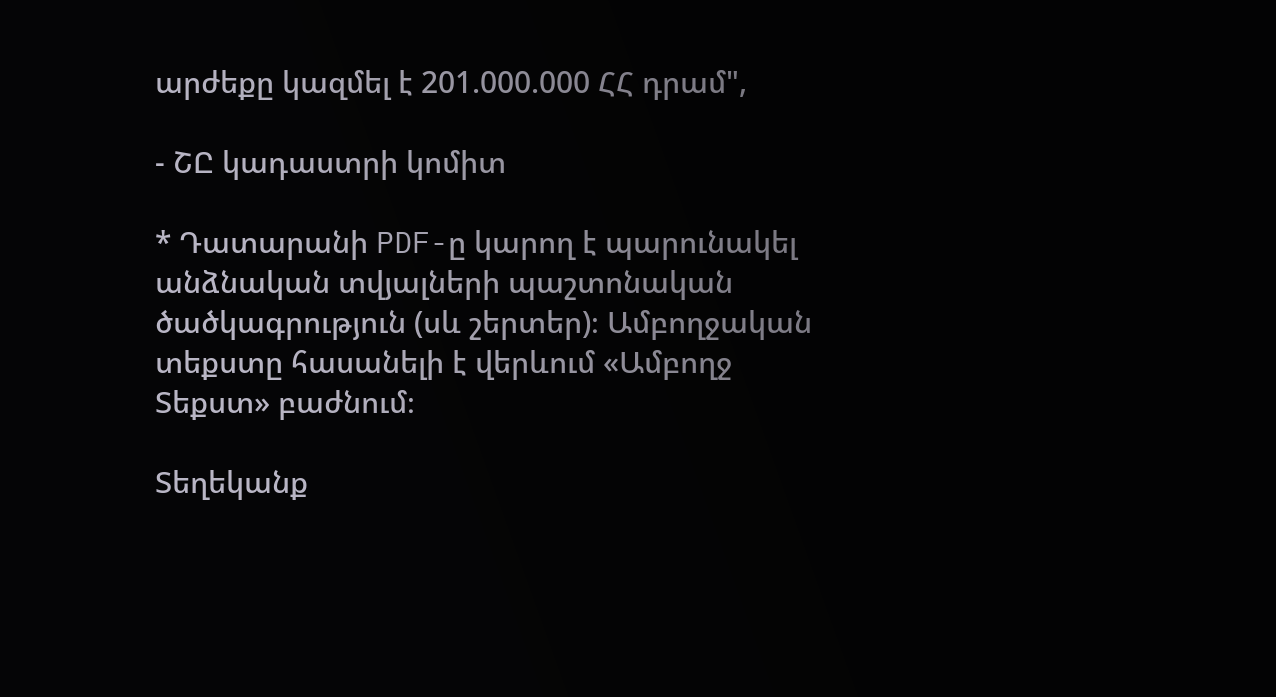արժեքը կազմել է 201.000.000 ՀՀ դրամ",

- ՇԸ կադաստրի կոմիտ

* Դատարանի PDF-ը կարող է պարունակել անձնական տվյալների պաշտոնական ծածկագրություն (սև շերտեր)։ Ամբողջական տեքստը հասանելի է վերևում «Ամբողջ Տեքստ» բաժնում։

Տեղեկանք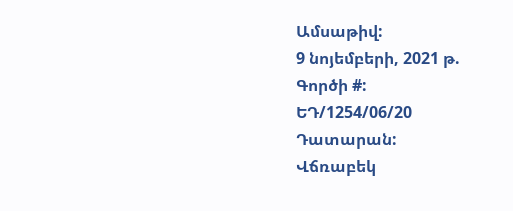Ամսաթիվ:
9 նոյեմբերի, 2021 թ.
Գործի #:
ԵԴ/1254/06/20
Դատարան:
Վճռաբեկ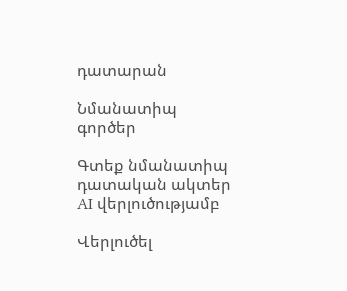դատարան

Նմանատիպ գործեր

Գտեք նմանատիպ դատական ակտեր AI վերլուծությամբ

Վերլուծել